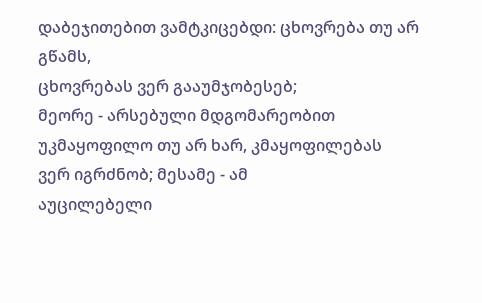დაბეჯითებით ვამტკიცებდი: ცხოვრება თუ არ გწამს,
ცხოვრებას ვერ გააუმჯობესებ;
მეორე - არსებული მდგომარეობით
უკმაყოფილო თუ არ ხარ, კმაყოფილებას
ვერ იგრძნობ; მესამე - ამ
აუცილებელი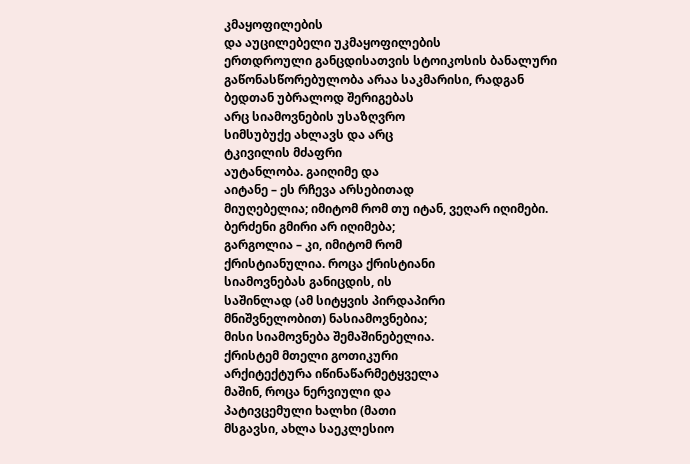კმაყოფილების
და აუცილებელი უკმაყოფილების
ერთდროული განცდისათვის სტოიკოსის ბანალური
გაწონასწორებულობა არაა საკმარისი, რადგან
ბედთან უბრალოდ შერიგებას
არც სიამოვნების უსაზღვრო
სიმსუბუქე ახლავს და არც
ტკივილის მძაფრი
აუტანლობა. გაიღიმე და
აიტანე – ეს რჩევა არსებითად
მიუღებელია; იმიტომ რომ თუ იტან, ვეღარ იღიმები.
ბერძენი გმირი არ იღიმება;
გარგოლია – კი, იმიტომ რომ
ქრისტიანულია. როცა ქრისტიანი
სიამოვნებას განიცდის, ის
საშინლად (ამ სიტყვის პირდაპირი
მნიშვნელობით) ნასიამოვნებია;
მისი სიამოვნება შემაშინებელია.
ქრისტემ მთელი გოთიკური
არქიტექტურა იწინაწარმეტყველა
მაშინ, როცა ნერვიული და
პატივცემული ხალხი (მათი
მსგავსი, ახლა საეკლესიო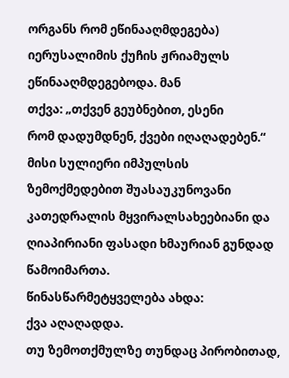ორგანს რომ ეწინააღმდეგება)
იერუსალიმის ქუჩის ჟრიამულს
ეწინააღმდეგებოდა. მან
თქვა: „თქვენ გეუბნებით, ესენი
რომ დადუმდნენ, ქვები იღაღადებენ.“
მისი სულიერი იმპულსის
ზემოქმედებით შუასაუკუნოვანი კათედრალის მყვირალსახეებიანი და ღიაპირიანი ფასადი ხმაურიან გუნდად
წამოიმართა.
წინასწარმეტყველება ახდა:
ქვა აღაღადდა.
თუ ზემოთქმულზე თუნდაც პირობითად,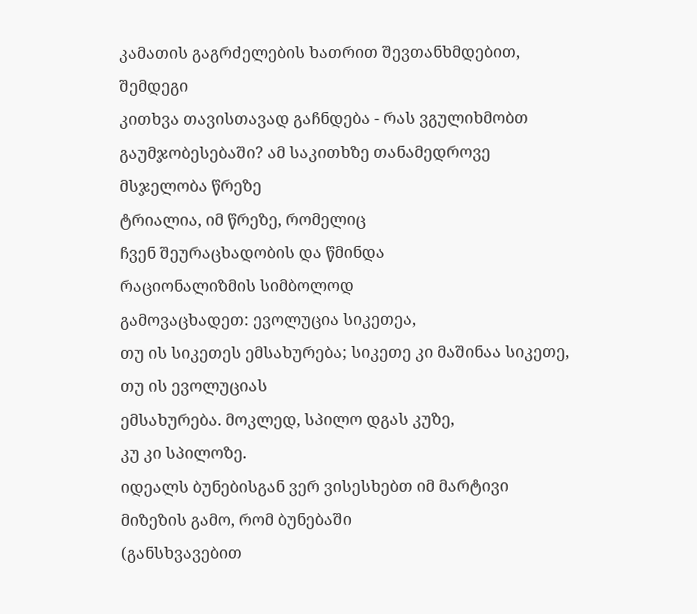კამათის გაგრძელების ხათრით შევთანხმდებით, შემდეგი
კითხვა თავისთავად გაჩნდება - რას ვგულიხმობთ
გაუმჯობესებაში? ამ საკითხზე თანამედროვე მსჯელობა წრეზე
ტრიალია, იმ წრეზე, რომელიც
ჩვენ შეურაცხადობის და წმინდა
რაციონალიზმის სიმბოლოდ
გამოვაცხადეთ: ევოლუცია სიკეთეა,
თუ ის სიკეთეს ემსახურება; სიკეთე კი მაშინაა სიკეთე, თუ ის ევოლუციას
ემსახურება. მოკლედ, სპილო დგას კუზე,
კუ კი სპილოზე.
იდეალს ბუნებისგან ვერ ვისესხებთ იმ მარტივი
მიზეზის გამო, რომ ბუნებაში
(განსხვავებით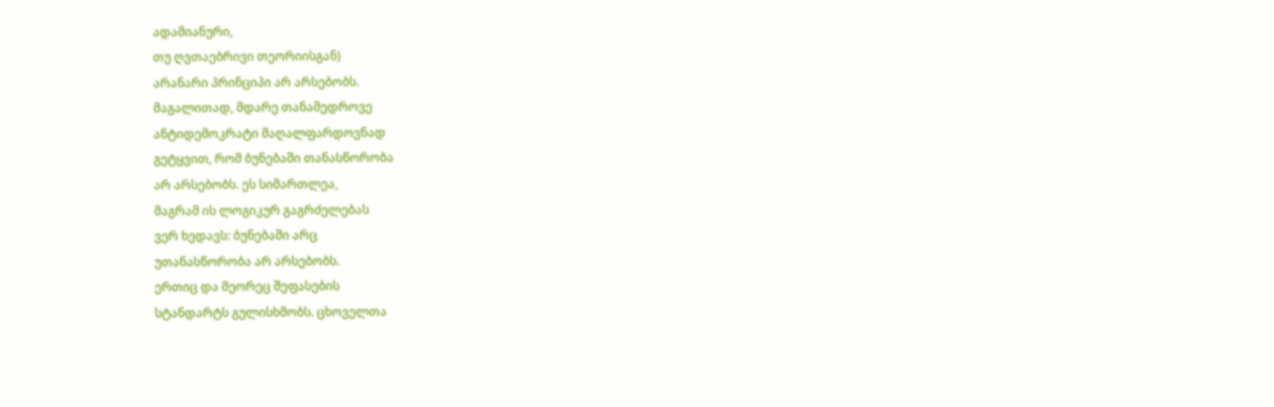ადამიანური,
თუ ღვთაებრივი თეორიისგან)
არანარი პრინციპი არ არსებობს.
მაგალითად, მდარე თანამედროვე
ანტიდემოკრატი მაღალფარდოვნად
გეტყვით, რომ ბუნებაში თანასწორობა
არ არსებობს. ეს სიმართლეა,
მაგრამ ის ლოგიკურ გაგრძელებას
ვერ ხედავს: ბუნებაში არც
უთანასწორობა არ არსებობს.
ერთიც და მეორეც შეფასების
სტანდარტს გულისხმობს. ცხოველთა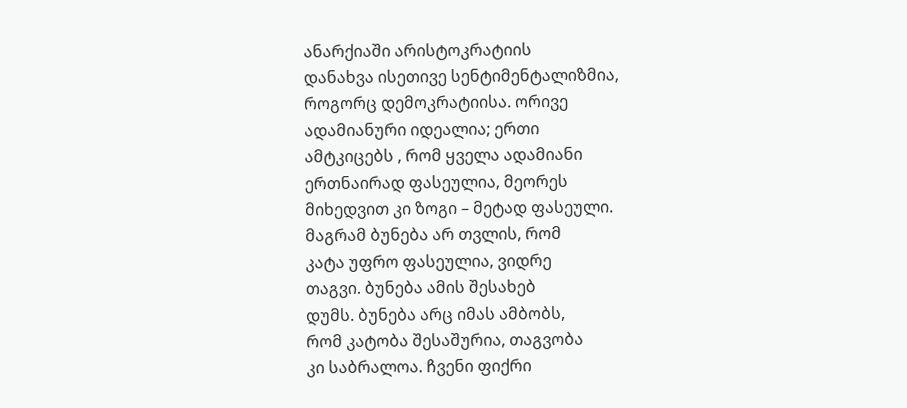ანარქიაში არისტოკრატიის
დანახვა ისეთივე სენტიმენტალიზმია,
როგორც დემოკრატიისა. ორივე
ადამიანური იდეალია; ერთი
ამტკიცებს , რომ ყველა ადამიანი
ერთნაირად ფასეულია, მეორეს
მიხედვით კი ზოგი – მეტად ფასეული.
მაგრამ ბუნება არ თვლის, რომ
კატა უფრო ფასეულია, ვიდრე
თაგვი. ბუნება ამის შესახებ
დუმს. ბუნება არც იმას ამბობს,
რომ კატობა შესაშურია, თაგვობა
კი საბრალოა. ჩვენი ფიქრი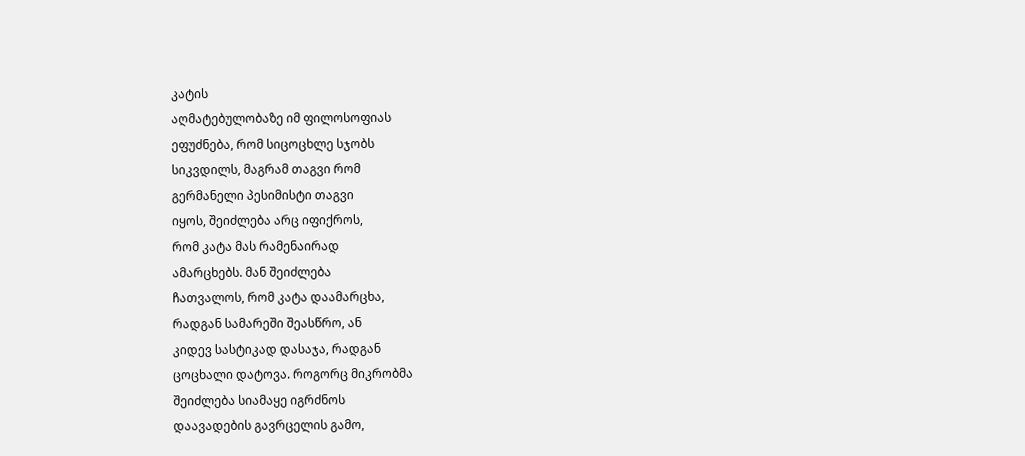კატის
აღმატებულობაზე იმ ფილოსოფიას
ეფუძნება, რომ სიცოცხლე სჯობს
სიკვდილს, მაგრამ თაგვი რომ
გერმანელი პესიმისტი თაგვი
იყოს, შეიძლება არც იფიქროს,
რომ კატა მას რამენაირად
ამარცხებს. მან შეიძლება
ჩათვალოს, რომ კატა დაამარცხა,
რადგან სამარეში შეასწრო, ან
კიდევ სასტიკად დასაჯა, რადგან
ცოცხალი დატოვა. როგორც მიკრობმა
შეიძლება სიამაყე იგრძნოს
დაავადების გავრცელის გამო,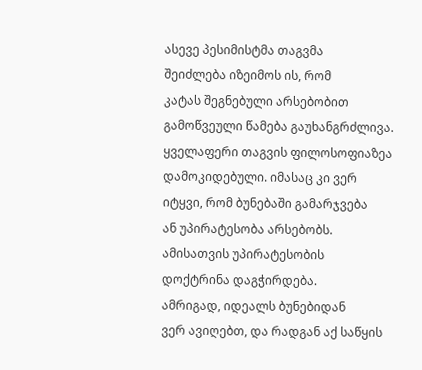ასევე პესიმისტმა თაგვმა
შეიძლება იზეიმოს ის, რომ
კატას შეგნებული არსებობით
გამოწვეული წამება გაუხანგრძლივა.
ყველაფერი თაგვის ფილოსოფიაზეა
დამოკიდებული. იმასაც კი ვერ
იტყვი, რომ ბუნებაში გამარჯვება
ან უპირატესობა არსებობს.
ამისათვის უპირატესობის
დოქტრინა დაგჭირდება.
ამრიგად, იდეალს ბუნებიდან
ვერ ავიღებთ, და რადგან აქ საწყის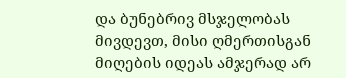და ბუნებრივ მსჯელობას მივდევთ, მისი ღმერთისგან მიღების იდეას ამჯერად არ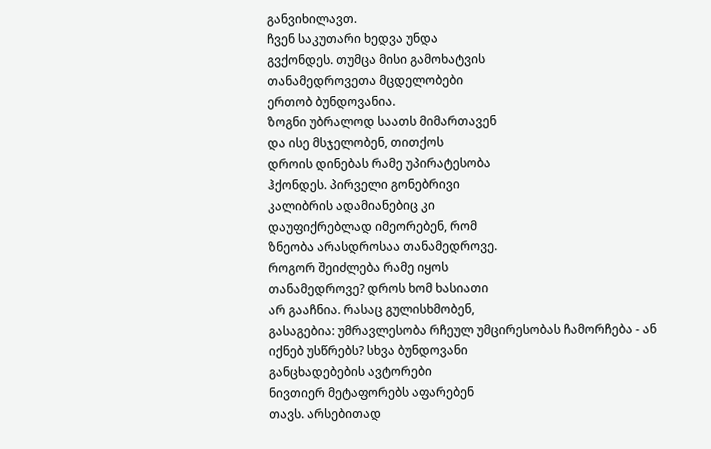განვიხილავთ.
ჩვენ საკუთარი ხედვა უნდა
გვქონდეს. თუმცა მისი გამოხატვის
თანამედროვეთა მცდელობები
ერთობ ბუნდოვანია.
ზოგნი უბრალოდ საათს მიმართავენ
და ისე მსჯელობენ, თითქოს
დროის დინებას რამე უპირატესობა
ჰქონდეს. პირველი გონებრივი
კალიბრის ადამიანებიც კი
დაუფიქრებლად იმეორებენ, რომ
ზნეობა არასდროსაა თანამედროვე.
როგორ შეიძლება რამე იყოს
თანამედროვე? დროს ხომ ხასიათი
არ გააჩნია. რასაც გულისხმობენ,
გასაგებია: უმრავლესობა რჩეულ უმცირესობას ჩამორჩება - ან იქნებ უსწრებს? სხვა ბუნდოვანი
განცხადებების ავტორები
ნივთიერ მეტაფორებს აფარებენ
თავს. არსებითად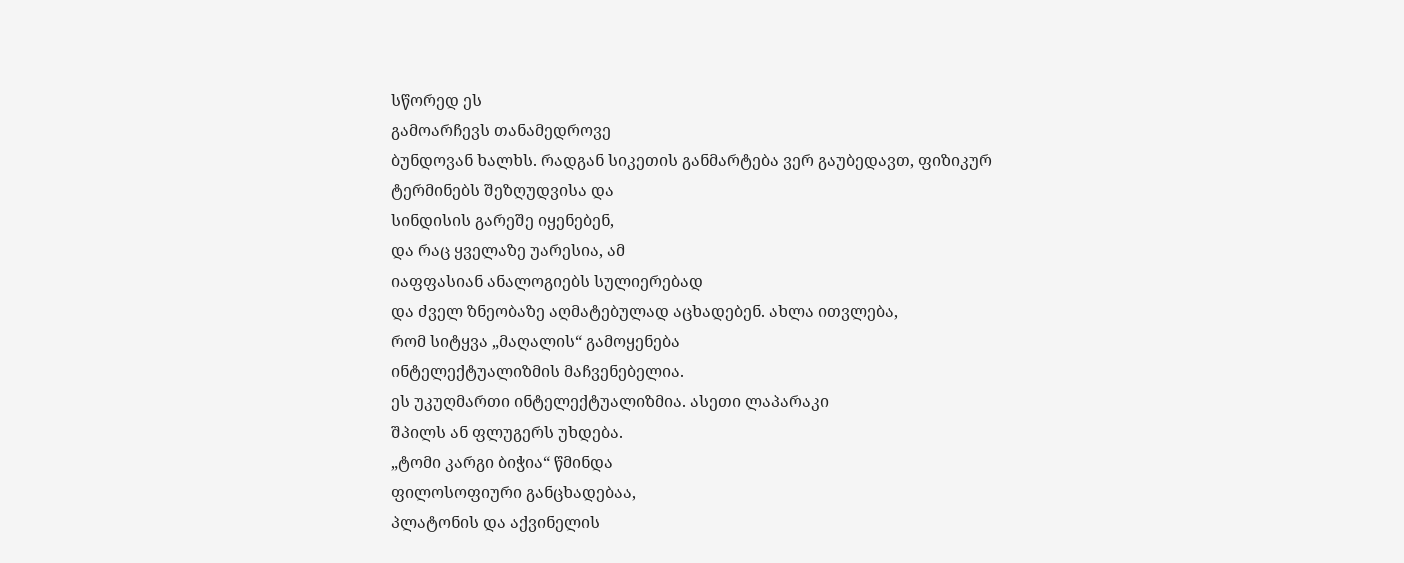სწორედ ეს
გამოარჩევს თანამედროვე
ბუნდოვან ხალხს. რადგან სიკეთის განმარტება ვერ გაუბედავთ, ფიზიკურ
ტერმინებს შეზღუდვისა და
სინდისის გარეშე იყენებენ,
და რაც ყველაზე უარესია, ამ
იაფფასიან ანალოგიებს სულიერებად
და ძველ ზნეობაზე აღმატებულად აცხადებენ. ახლა ითვლება,
რომ სიტყვა „მაღალის“ გამოყენება
ინტელექტუალიზმის მაჩვენებელია.
ეს უკუღმართი ინტელექტუალიზმია. ასეთი ლაპარაკი
შპილს ან ფლუგერს უხდება.
„ტომი კარგი ბიჭია“ წმინდა
ფილოსოფიური განცხადებაა,
პლატონის და აქვინელის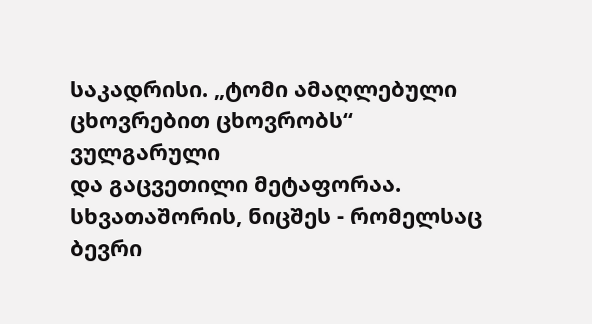საკადრისი. „ტომი ამაღლებული ცხოვრებით ცხოვრობს“ ვულგარული
და გაცვეთილი მეტაფორაა.
სხვათაშორის, ნიცშეს - რომელსაც
ბევრი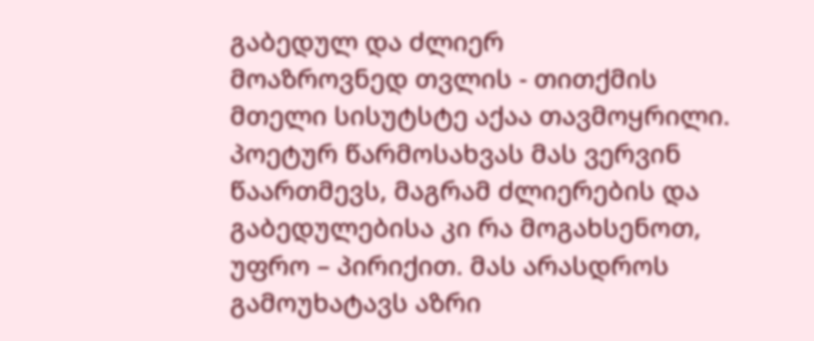გაბედულ და ძლიერ
მოაზროვნედ თვლის - თითქმის
მთელი სისუტსტე აქაა თავმოყრილი. პოეტურ წარმოსახვას მას ვერვინ წაართმევს, მაგრამ ძლიერების და გაბედულებისა კი რა მოგახსენოთ,
უფრო – პირიქით. მას არასდროს
გამოუხატავს აზრი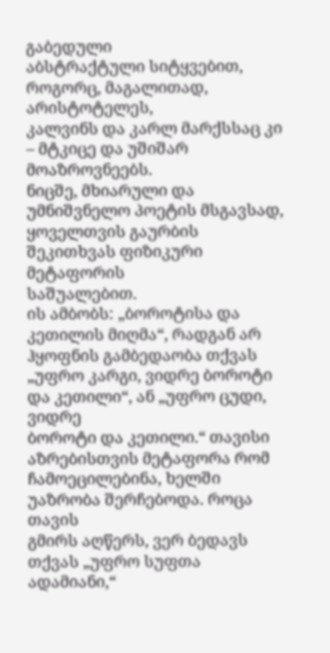გაბედული
აბსტრაქტული სიტყვებით,
როგორც, მაგალითად, არისტოტელეს,
კალვინს და კარლ მარქსსაც კი
– მტკიცე და უშიშარ მოაზროვნეებს.
ნიცშე, მხიარული და უმნიშვნელო პოეტის მსგავსად, ყოველთვის გაურბის
შეკითხვას ფიზიკური მეტაფორის
საშუალებით.
ის ამბობს: „ბოროტისა და
კეთილის მიღმა“, რადგან არ
ჰყოფნის გამბედაობა თქვას
„უფრო კარგი, ვიდრე ბოროტი და კეთილი“, ან „უფრო ცუდი, ვიდრე
ბოროტი და კეთილი.“ თავისი
აზრებისთვის მეტაფორა რომ
ჩამოეცილებინა, ხელში უაზრობა შერჩებოდა. როცა თავის
გმირს აღწერს, ვერ ბედავს
თქვას „უფრო სუფთა ადამიანი,“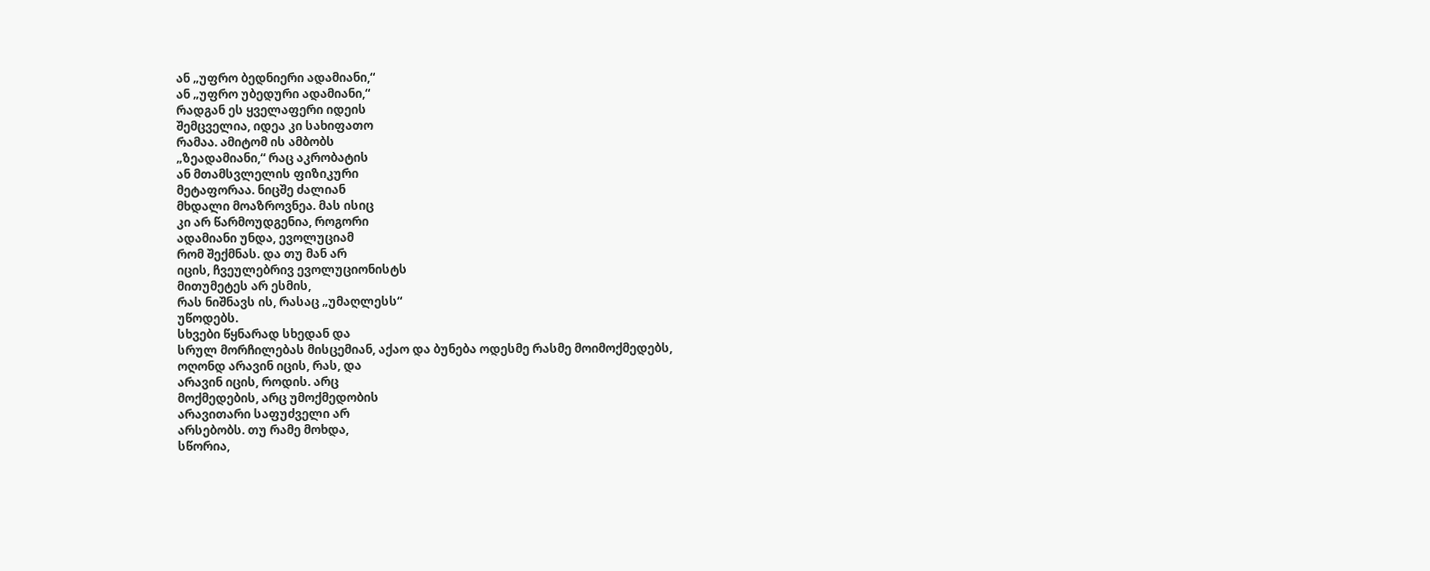ან „უფრო ბედნიერი ადამიანი,“
ან „უფრო უბედური ადამიანი,“
რადგან ეს ყველაფერი იდეის
შემცველია, იდეა კი სახიფათო
რამაა. ამიტომ ის ამბობს
„ზეადამიანი,“ რაც აკრობატის
ან მთამსვლელის ფიზიკური
მეტაფორაა. ნიცშე ძალიან
მხდალი მოაზროვნეა. მას ისიც
კი არ წარმოუდგენია, როგორი
ადამიანი უნდა, ევოლუციამ
რომ შექმნას. და თუ მან არ
იცის, ჩვეულებრივ ევოლუციონისტს
მითუმეტეს არ ესმის,
რას ნიშნავს ის, რასაც „უმაღლესს“
უწოდებს.
სხვები წყნარად სხედან და
სრულ მორჩილებას მისცემიან, აქაო და ბუნება ოდესმე რასმე მოიმოქმედებს,
ოღონდ არავინ იცის, რას, და
არავინ იცის, როდის. არც
მოქმედების, არც უმოქმედობის
არავითარი საფუძველი არ
არსებობს. თუ რამე მოხდა,
სწორია,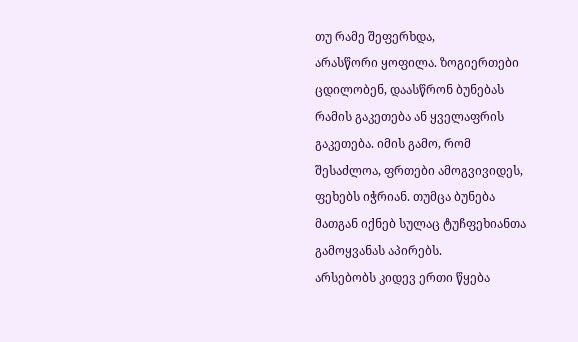თუ რამე შეფერხდა,
არასწორი ყოფილა. ზოგიერთები
ცდილობენ, დაასწრონ ბუნებას
რამის გაკეთება ან ყველაფრის
გაკეთება. იმის გამო, რომ
შესაძლოა, ფრთები ამოგვივიდეს,
ფეხებს იჭრიან. თუმცა ბუნება
მათგან იქნებ სულაც ტუჩფეხიანთა
გამოყვანას აპირებს.
არსებობს კიდევ ერთი წყება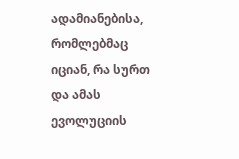ადამიანებისა, რომლებმაც
იციან, რა სურთ და ამას ევოლუციის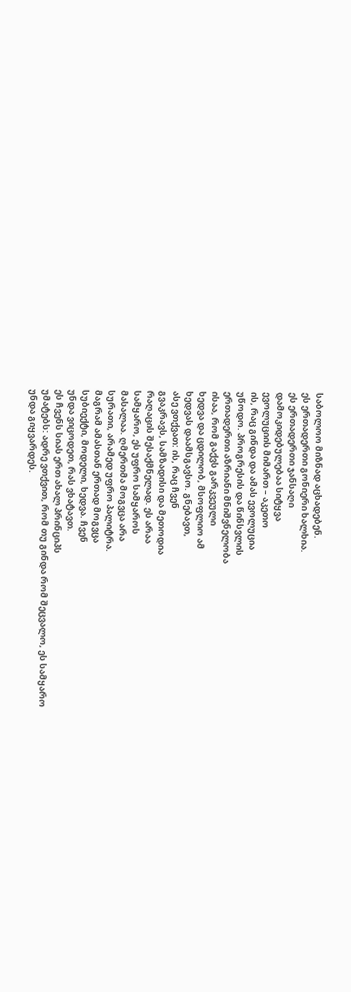საბოლოო მიზნად აცხადებენ.
ეს ერთადერთი გონიერი ხალხია.
ეს ერთადერთი ჯანსაღი
დამოკიდებულებაა სიტყვა
ევოლუციის მიმართ – აკეთო
ის, რაც გინდა და ამას ევოლუცია
უწოდო. პროგრესის და წინსვლის
ერთადერთი აზრიანი მნიშვნელობა
ისაა, რომ გაქვს გარკვეული
ხედვა და ცდილობ, მსოფლიო ამ
ხედვას დაამსგავსო. გნებავთ,
ასე ვთქვათ: ის, რაც ჩვენ
გვაკრავს, სამზადისი და მეთოდია
რაღაცის შესაქმნელად. ეს არაა
სამყარო, ეს უფრო სამყაროს
მასალაა. ღმერთმა მოგვცა არა
სურათი, არამედ უფრო პალიტრა.
მაგრამ ამასთან ერთად მოგვცა
სუბიექტი, მოდელი, ხედვა. ჩვენ
უნდა ვიცოდეთ, რას ვხატავთ.
ეს ჩვენს სიას ერთ ახალ პრინციპს
უმატებს: ადრე ვთქვით, რომ თუ გინდა რომ შეცვალო, ეს სამყარო
უნდა გიყვარდეს.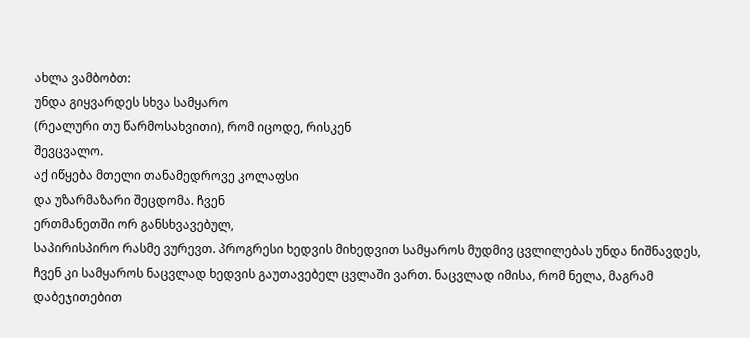ახლა ვამბობთ:
უნდა გიყვარდეს სხვა სამყარო
(რეალური თუ წარმოსახვითი), რომ იცოდე, რისკენ
შევცვალო.
აქ იწყება მთელი თანამედროვე კოლაფსი
და უზარმაზარი შეცდომა. ჩვენ
ერთმანეთში ორ განსხვავებულ,
საპირისპირო რასმე ვურევთ. პროგრესი ხედვის მიხედვით სამყაროს მუდმივ ცვლილებას უნდა ნიშნავდეს, ჩვენ კი სამყაროს ნაცვლად ხედვის გაუთავებელ ცვლაში ვართ. ნაცვლად იმისა, რომ ნელა, მაგრამ დაბეჯითებით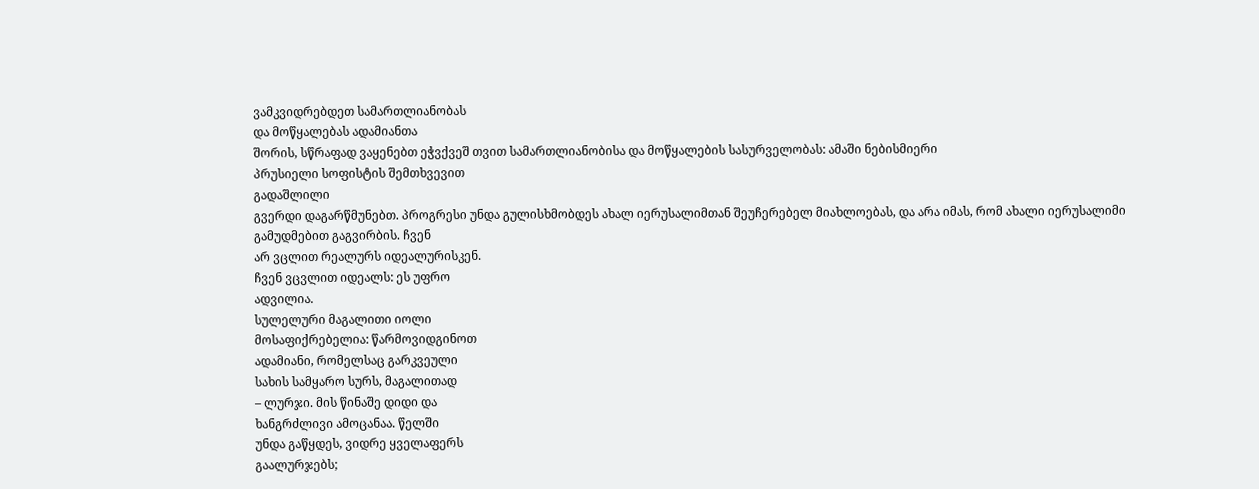ვამკვიდრებდეთ სამართლიანობას
და მოწყალებას ადამიანთა
შორის, სწრაფად ვაყენებთ ეჭვქვეშ თვით სამართლიანობისა და მოწყალების სასურველობას: ამაში ნებისმიერი
პრუსიელი სოფისტის შემთხვევით
გადაშლილი
გვერდი დაგარწმუნებთ. პროგრესი უნდა გულისხმობდეს ახალ იერუსალიმთან შეუჩერებელ მიახლოებას, და არა იმას, რომ ახალი იერუსალიმი
გამუდმებით გაგვირბის. ჩვენ
არ ვცლით რეალურს იდეალურისკენ.
ჩვენ ვცვლით იდეალს: ეს უფრო
ადვილია.
სულელური მაგალითი იოლი
მოსაფიქრებელია: წარმოვიდგინოთ
ადამიანი, რომელსაც გარკვეული
სახის სამყარო სურს, მაგალითად
– ლურჯი. მის წინაშე დიდი და
ხანგრძლივი ამოცანაა. წელში
უნდა გაწყდეს, ვიდრე ყველაფერს
გაალურჯებს;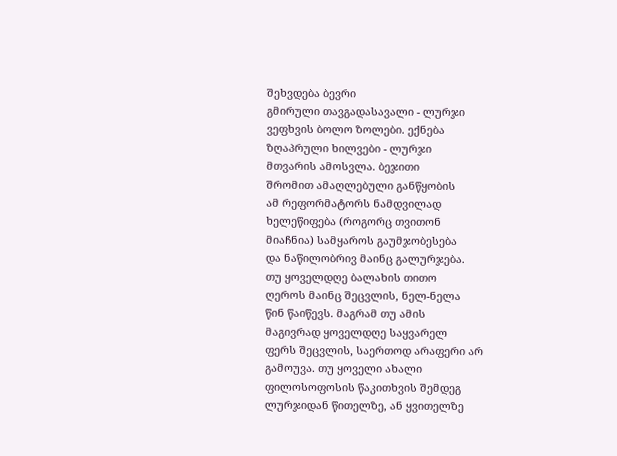შეხვდება ბევრი
გმირული თავგადასავალი - ლურჯი
ვეფხვის ბოლო ზოლები. ექნება
ზღაპრული ხილვები - ლურჯი
მთვარის ამოსვლა. ბეჯითი
შრომით ამაღლებული განწყობის
ამ რეფორმატორს ნამდვილად
ხელეწიფება (როგორც თვითონ
მიაჩნია) სამყაროს გაუმჯობესება
და ნაწილობრივ მაინც გალურჯება.
თუ ყოველდღე ბალახის თითო
ღეროს მაინც შეცვლის, ნელ-ნელა
წინ წაიწევს. მაგრამ თუ ამის
მაგივრად ყოველდღე საყვარელ
ფერს შეცვლის, საერთოდ არაფერი არ
გამოუვა. თუ ყოველი ახალი
ფილოსოფოსის წაკითხვის შემდეგ
ლურჯიდან წითელზე, ან ყვითელზე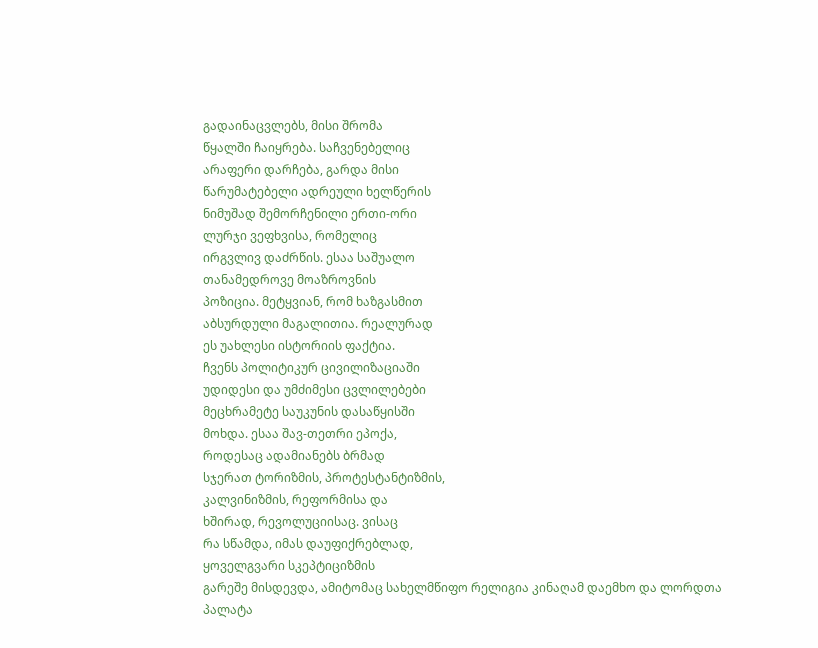გადაინაცვლებს, მისი შრომა
წყალში ჩაიყრება. საჩვენებელიც
არაფერი დარჩება, გარდა მისი
წარუმატებელი ადრეული ხელწერის
ნიმუშად შემორჩენილი ერთი-ორი
ლურჯი ვეფხვისა, რომელიც
ირგვლივ დაძრწის. ესაა საშუალო
თანამედროვე მოაზროვნის
პოზიცია. მეტყვიან, რომ ხაზგასმით
აბსურდული მაგალითია. რეალურად
ეს უახლესი ისტორიის ფაქტია.
ჩვენს პოლიტიკურ ცივილიზაციაში
უდიდესი და უმძიმესი ცვლილებები
მეცხრამეტე საუკუნის დასაწყისში
მოხდა. ესაა შავ-თეთრი ეპოქა,
როდესაც ადამიანებს ბრმად
სჯერათ ტორიზმის, პროტესტანტიზმის,
კალვინიზმის, რეფორმისა და
ხშირად, რევოლუციისაც. ვისაც
რა სწამდა, იმას დაუფიქრებლად,
ყოველგვარი სკეპტიციზმის
გარეშე მისდევდა, ამიტომაც სახელმწიფო რელიგია კინაღამ დაემხო და ლორდთა
პალატა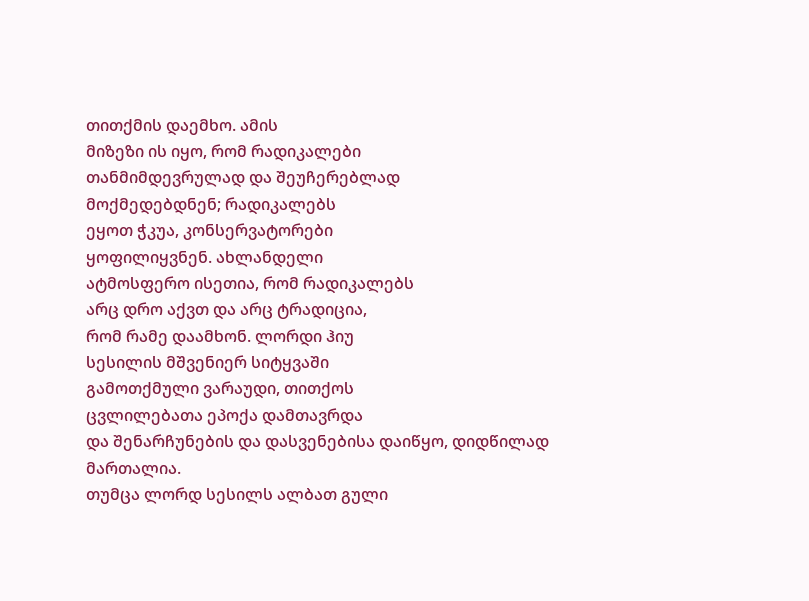თითქმის დაემხო. ამის
მიზეზი ის იყო, რომ რადიკალები
თანმიმდევრულად და შეუჩერებლად
მოქმედებდნენ; რადიკალებს
ეყოთ ჭკუა, კონსერვატორები
ყოფილიყვნენ. ახლანდელი
ატმოსფერო ისეთია, რომ რადიკალებს
არც დრო აქვთ და არც ტრადიცია,
რომ რამე დაამხონ. ლორდი ჰიუ
სესილის მშვენიერ სიტყვაში
გამოთქმული ვარაუდი, თითქოს
ცვლილებათა ეპოქა დამთავრდა
და შენარჩუნების და დასვენებისა დაიწყო, დიდწილად მართალია.
თუმცა ლორდ სესილს ალბათ გული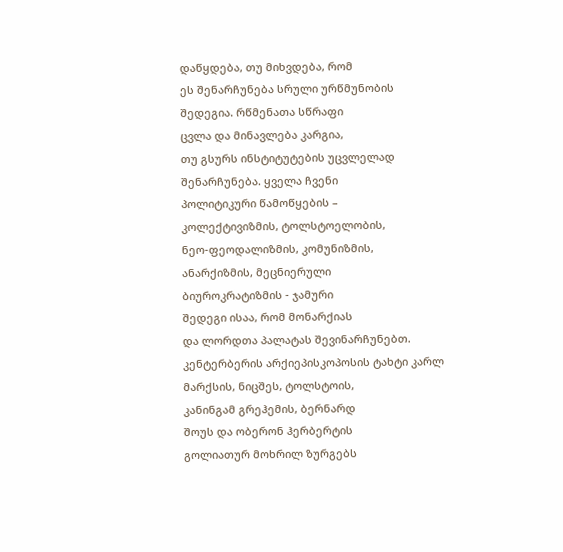დაწყდება, თუ მიხვდება, რომ
ეს შენარჩუნება სრული ურწმუნობის
შედეგია. რწმენათა სწრაფი
ცვლა და მინავლება კარგია,
თუ გსურს ინსტიტუტების უცვლელად
შენარჩუნება. ყველა ჩვენი
პოლიტიკური წამოწყების –
კოლექტივიზმის, ტოლსტოელობის,
ნეო-ფეოდალიზმის, კომუნიზმის,
ანარქიზმის, მეცნიერული
ბიუროკრატიზმის - ჯამური
შედეგი ისაა, რომ მონარქიას
და ლორდთა პალატას შევინარჩუნებთ. კენტერბერის არქიეპისკოპოსის ტახტი კარლ მარქსის, ნიცშეს, ტოლსტოის,
კანინგამ გრეჰემის, ბერნარდ
შოუს და ობერონ ჰერბერტის
გოლიათურ მოხრილ ზურგებს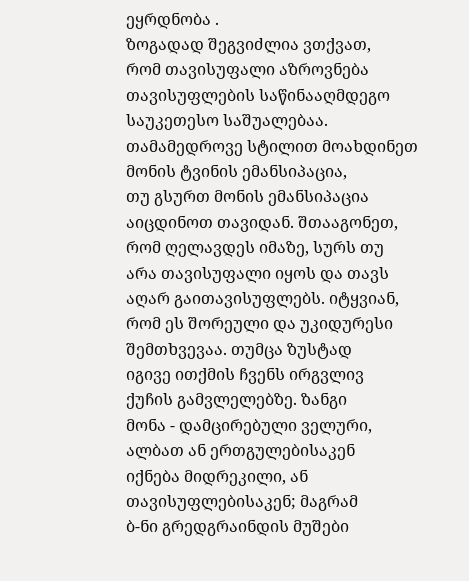ეყრდნობა .
ზოგადად შეგვიძლია ვთქვათ,
რომ თავისუფალი აზროვნება
თავისუფლების საწინააღმდეგო
საუკეთესო საშუალებაა.
თამამედროვე სტილით მოახდინეთ
მონის ტვინის ემანსიპაცია,
თუ გსურთ მონის ემანსიპაცია
აიცდინოთ თავიდან. შთააგონეთ,
რომ ღელავდეს იმაზე, სურს თუ
არა თავისუფალი იყოს და თავს
აღარ გაითავისუფლებს. იტყვიან,
რომ ეს შორეული და უკიდურესი
შემთხვევაა. თუმცა ზუსტად
იგივე ითქმის ჩვენს ირგვლივ
ქუჩის გამვლელებზე. ზანგი
მონა - დამცირებული ველური,
ალბათ ან ერთგულებისაკენ
იქნება მიდრეკილი, ან
თავისუფლებისაკენ; მაგრამ
ბ-ნი გრედგრაინდის მუშები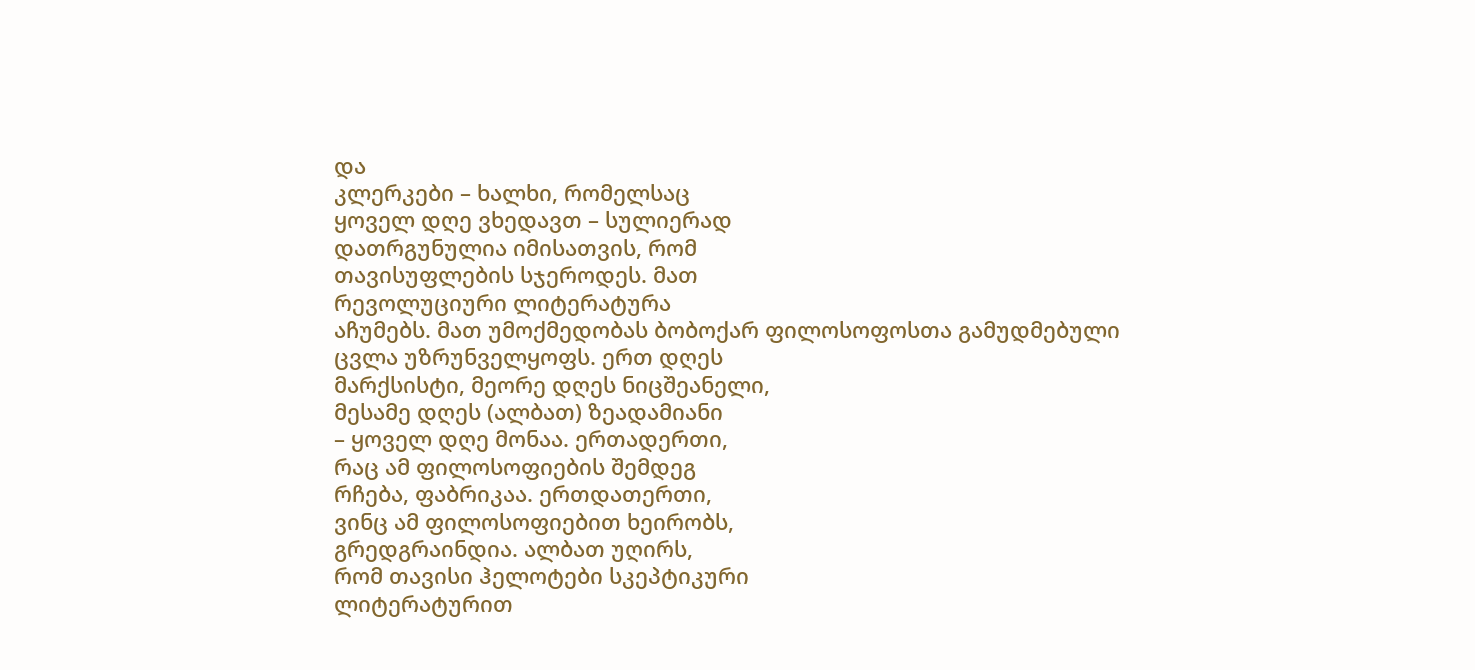და
კლერკები – ხალხი, რომელსაც
ყოველ დღე ვხედავთ – სულიერად
დათრგუნულია იმისათვის, რომ
თავისუფლების სჯეროდეს. მათ
რევოლუციური ლიტერატურა
აჩუმებს. მათ უმოქმედობას ბობოქარ ფილოსოფოსთა გამუდმებული ცვლა უზრუნველყოფს. ერთ დღეს
მარქსისტი, მეორე დღეს ნიცშეანელი,
მესამე დღეს (ალბათ) ზეადამიანი
– ყოველ დღე მონაა. ერთადერთი,
რაც ამ ფილოსოფიების შემდეგ
რჩება, ფაბრიკაა. ერთდათერთი,
ვინც ამ ფილოსოფიებით ხეირობს,
გრედგრაინდია. ალბათ უღირს,
რომ თავისი ჰელოტები სკეპტიკური
ლიტერატურით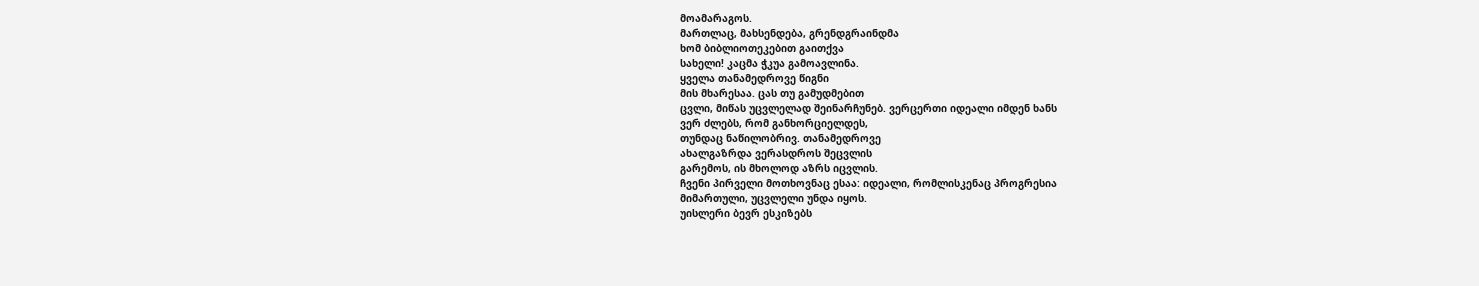მოამარაგოს.
მართლაც, მახსენდება, გრენდგრაინდმა
ხომ ბიბლიოთეკებით გაითქვა
სახელი! კაცმა ჭკუა გამოავლინა.
ყველა თანამედროვე წიგნი
მის მხარესაა. ცას თუ გამუდმებით
ცვლი, მიწას უცვლელად შეინარჩუნებ. ვერცერთი იდეალი იმდენ ხანს
ვერ ძლებს, რომ განხორციელდეს,
თუნდაც ნაწილობრივ. თანამედროვე
ახალგაზრდა ვერასდროს შეცვლის
გარემოს, ის მხოლოდ აზრს იცვლის.
ჩვენი პირველი მოთხოვნაც ესაა: იდეალი, რომლისკენაც პროგრესია
მიმართული, უცვლელი უნდა იყოს.
უისლერი ბევრ ესკიზებს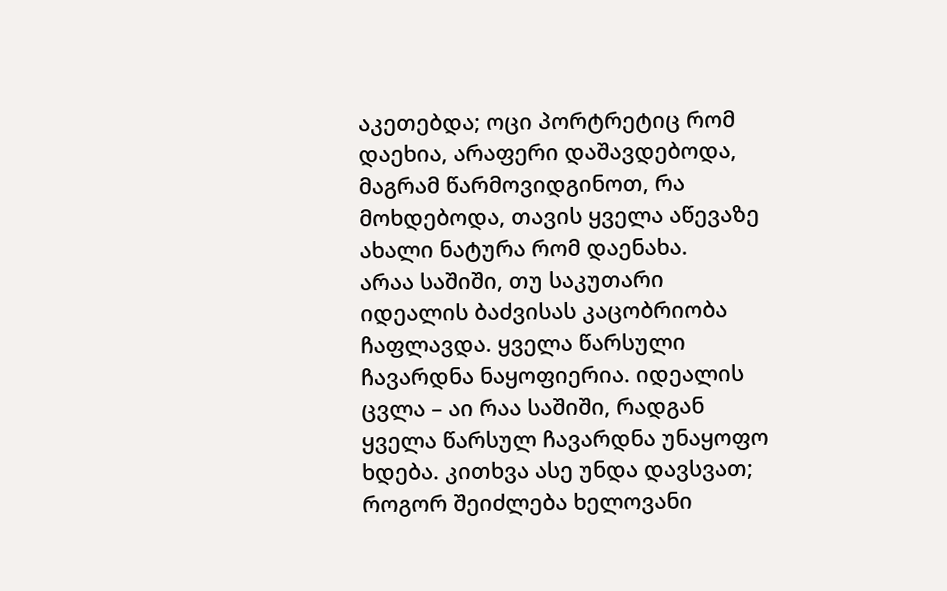აკეთებდა; ოცი პორტრეტიც რომ
დაეხია, არაფერი დაშავდებოდა,
მაგრამ წარმოვიდგინოთ, რა
მოხდებოდა, თავის ყველა აწევაზე
ახალი ნატურა რომ დაენახა.
არაა საშიში, თუ საკუთარი
იდეალის ბაძვისას კაცობრიობა
ჩაფლავდა. ყველა წარსული
ჩავარდნა ნაყოფიერია. იდეალის
ცვლა – აი რაა საშიში, რადგან
ყველა წარსულ ჩავარდნა უნაყოფო
ხდება. კითხვა ასე უნდა დავსვათ;
როგორ შეიძლება ხელოვანი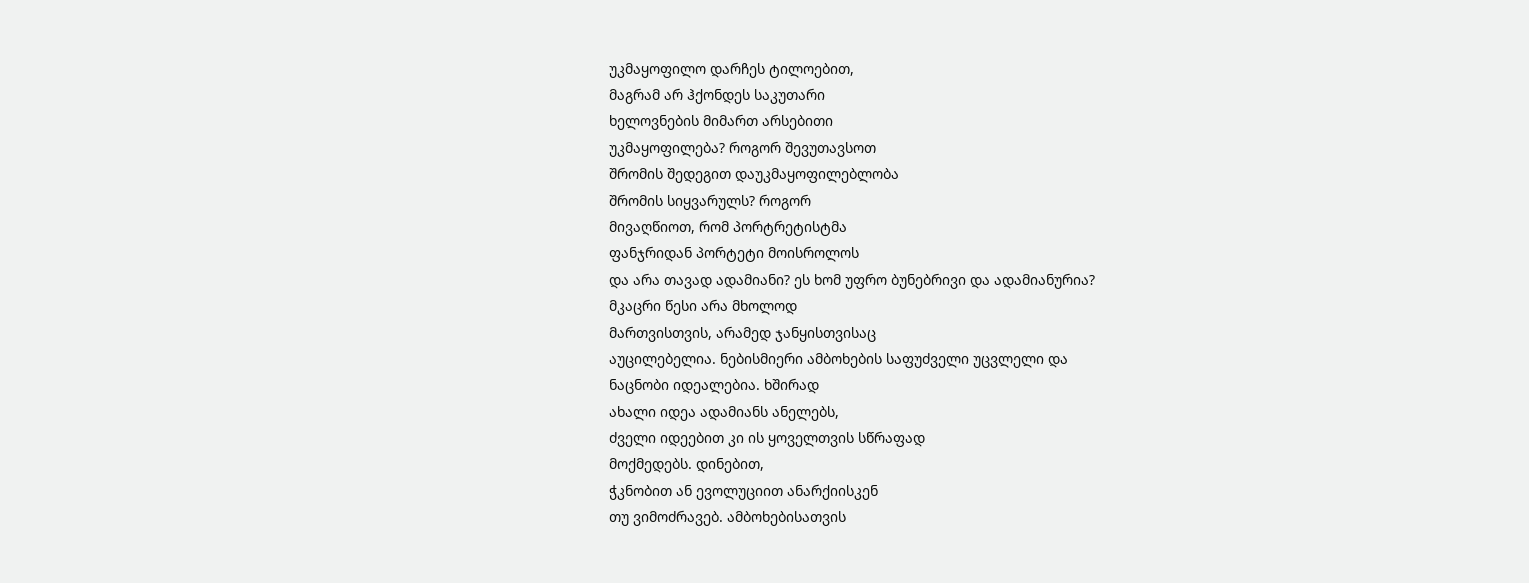უკმაყოფილო დარჩეს ტილოებით,
მაგრამ არ ჰქონდეს საკუთარი
ხელოვნების მიმართ არსებითი
უკმაყოფილება? როგორ შევუთავსოთ
შრომის შედეგით დაუკმაყოფილებლობა
შრომის სიყვარულს? როგორ
მივაღწიოთ, რომ პორტრეტისტმა
ფანჯრიდან პორტეტი მოისროლოს
და არა თავად ადამიანი? ეს ხომ უფრო ბუნებრივი და ადამიანურია?
მკაცრი წესი არა მხოლოდ
მართვისთვის, არამედ ჯანყისთვისაც
აუცილებელია. ნებისმიერი ამბოხების საფუძველი უცვლელი და
ნაცნობი იდეალებია. ხშირად
ახალი იდეა ადამიანს ანელებს,
ძველი იდეებით კი ის ყოველთვის სწრაფად
მოქმედებს. დინებით,
ჭკნობით ან ევოლუციით ანარქიისკენ
თუ ვიმოძრავებ. ამბოხებისათვის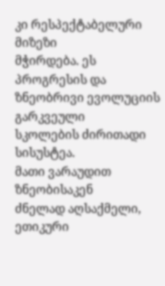კი რესპექტაბელური მიზეზი
მჭირდება. ეს პროგრესის და
ზნეობრივი ევოლუციის გარკვეული
სკოლების ძირითადი სისუსტეა.
მათი ვარაუდით ზნეობისაკენ
ძნელად აღსაქმელი, ეთიკური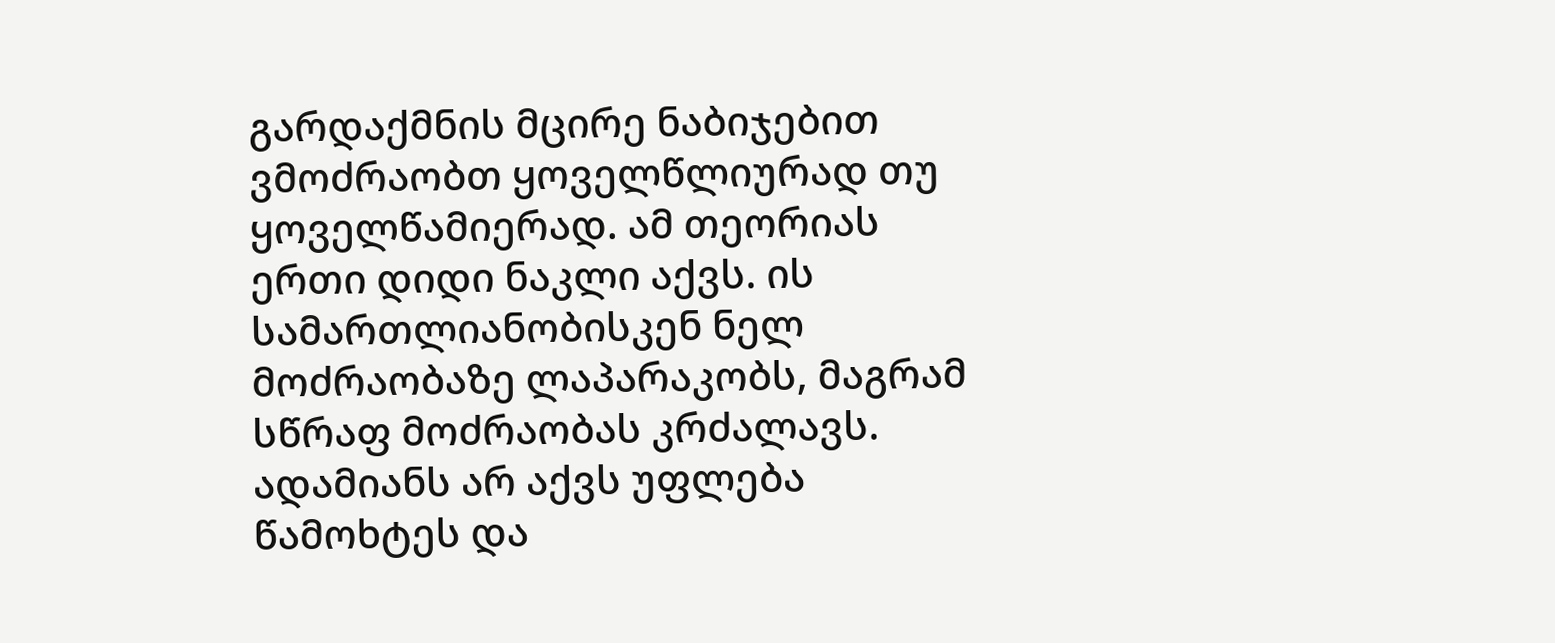გარდაქმნის მცირე ნაბიჯებით
ვმოძრაობთ ყოველწლიურად თუ
ყოველწამიერად. ამ თეორიას
ერთი დიდი ნაკლი აქვს. ის
სამართლიანობისკენ ნელ
მოძრაობაზე ლაპარაკობს, მაგრამ
სწრაფ მოძრაობას კრძალავს.
ადამიანს არ აქვს უფლება
წამოხტეს და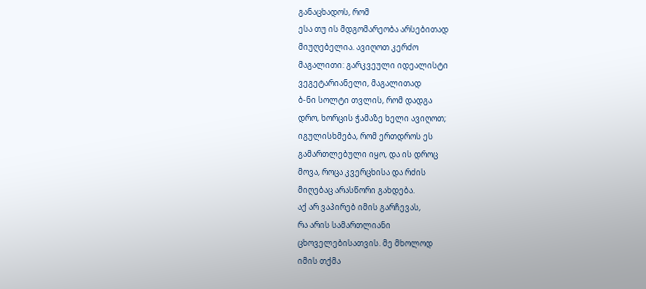განაცხადოს, რომ
ესა თუ ის მდგომარეობა არსებითად
მიუღებელია. ავიღოთ კერძო
მაგალითი: გარკვეული იდეალისტი
ვეგეტარიანელი, მაგალითად
ბ-ნი სოლტი თვლის, რომ დადგა
დრო, ხორცის ჭამაზე ხელი ავიღოთ;
იგულისხმება, რომ ერთდროს ეს
გამართლებული იყო, და ის დროც
მოვა, როცა კვერცხისა და რძის
მიღებაც არასწორი გახდება.
აქ არ ვაპირებ იმის გარჩევას,
რა არის სამართლიანი
ცხოველებისათვის. მე მხოლოდ
იმის თქმა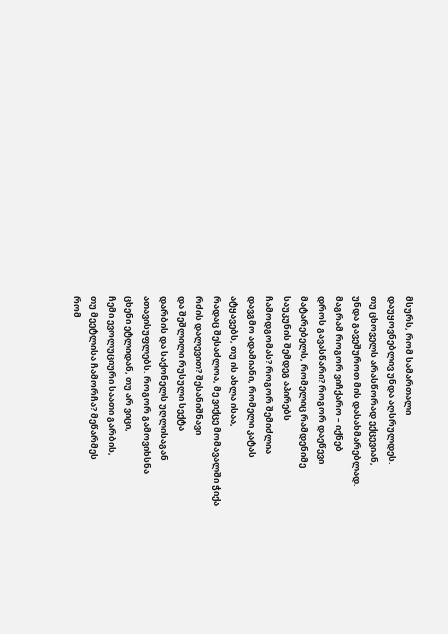მსურს, რომ სამართალი
დაუყოვნებლივ უნდა აღსრულდეს.
თუ ცხოველს არასწორად ექცევიან,
უნდა გავეშუროთ მის დასახმარებლად.
მაგრამ როგორ ვიჩქარო – იქნებ
დროს გავასწარი? როგორ დაეწევი
მატარებელს, რომელიც რამდენიმე
საუკუნის შემდეგ აპირებს
ჩამოდგომას? როგორ შემიძლია
დავგმო ადამიანი, რომელი კატას
ატყავებს, თუ ის ახლა ისაა,
რადაც შესაძლოა, მე ვიქცე მომავალში ჭიქა
რძის დალევით? შესანიშნავი
და შეშლილი რუსული სექტა
დარბის და საქონელს უღლისაგან
ათავისუფლებს. როგორ გამოვიხსნა
ცხენი ეტლიდან, თუ არ ვიცი,
ჩემი ევოლუციური საათი გარბის,
თუ მეეტლისა ჩამორჩა? მეწარმეს
რომ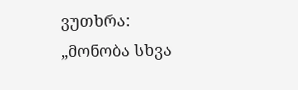ვუთხრა: „მონობა სხვა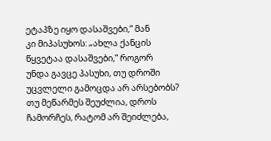ეტაპზე იყო დასაშვები,“ მან
კი მიპასუხოს: „ახლა ქანცის
წყვეტაა დასაშვები,“ როგორ
უნდა გავცე პასუხი, თუ დროში
უცვლელი გამოცდა არ არსებობს?
თუ მეწარმეს შეუძლია, დროს
ჩამორჩეს, რატომ არ შეიძლება,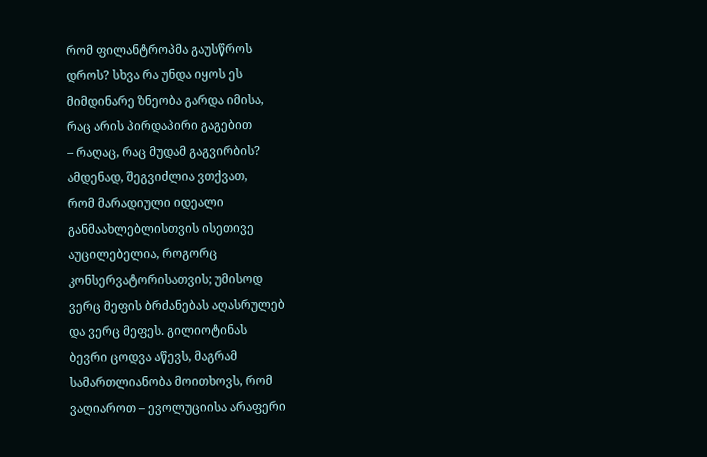რომ ფილანტროპმა გაუსწროს
დროს? სხვა რა უნდა იყოს ეს
მიმდინარე ზნეობა გარდა იმისა,
რაც არის პირდაპირი გაგებით
– რაღაც, რაც მუდამ გაგვირბის?
ამდენად, შეგვიძლია ვთქვათ,
რომ მარადიული იდეალი
განმაახლებლისთვის ისეთივე
აუცილებელია, როგორც
კონსერვატორისათვის; უმისოდ
ვერც მეფის ბრძანებას აღასრულებ
და ვერც მეფეს. გილიოტინას
ბევრი ცოდვა აწევს, მაგრამ
სამართლიანობა მოითხოვს, რომ
ვაღიაროთ – ევოლუციისა არაფერი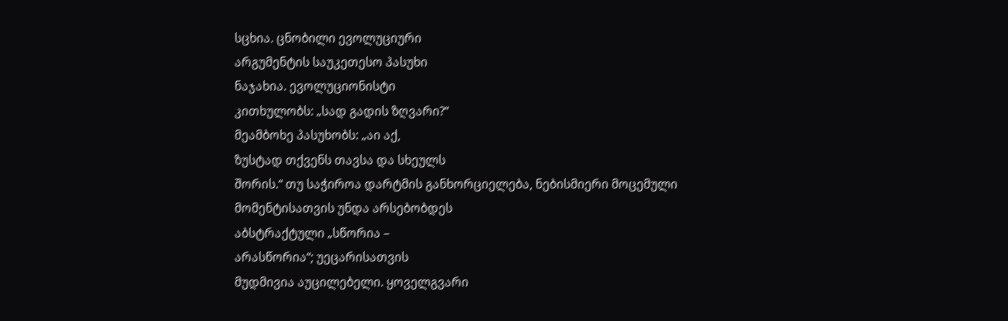სცხია. ცნობილი ევოლუციური
არგუმენტის საუკეთესო პასუხი
ნაჯახია. ევოლუციონისტი
კითხულობს: „სად გადის ზღვარი?“
მეამბოხე პასუხობს: „აი აქ,
ზუსტად თქვენს თავსა და სხეულს
შორის.“ თუ საჭიროა დარტმის განხორციელება, ნებისმიერი მოცემული
მომენტისათვის უნდა არსებობდეს
აბსტრაქტული „სწორია –
არასწორია“; უეცარისათვის
მუდმივია აუცილებელი. ყოველგვარი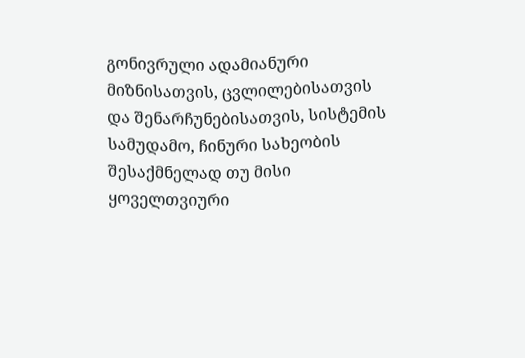გონივრული ადამიანური
მიზნისათვის, ცვლილებისათვის
და შენარჩუნებისათვის, სისტემის
სამუდამო, ჩინური სახეობის
შესაქმნელად თუ მისი ყოველთვიური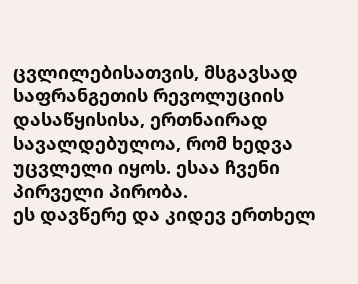ცვლილებისათვის, მსგავსად
საფრანგეთის რევოლუციის
დასაწყისისა, ერთნაირად
სავალდებულოა, რომ ხედვა
უცვლელი იყოს. ესაა ჩვენი
პირველი პირობა.
ეს დავწერე და კიდევ ერთხელ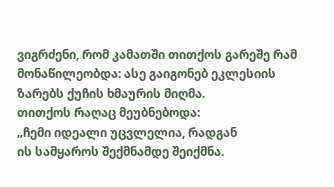ვიგრძენი, რომ კამათში თითქოს გარეშე რამ მონაწილეობდა: ასე გაიგონებ ეკლესიის
ზარებს ქუჩის ხმაურის მიღმა.
თითქოს რაღაც მეუბნებოდა:
„ჩემი იდეალი უცვლელია, რადგან
ის სამყაროს შექმნამდე შეიქმნა.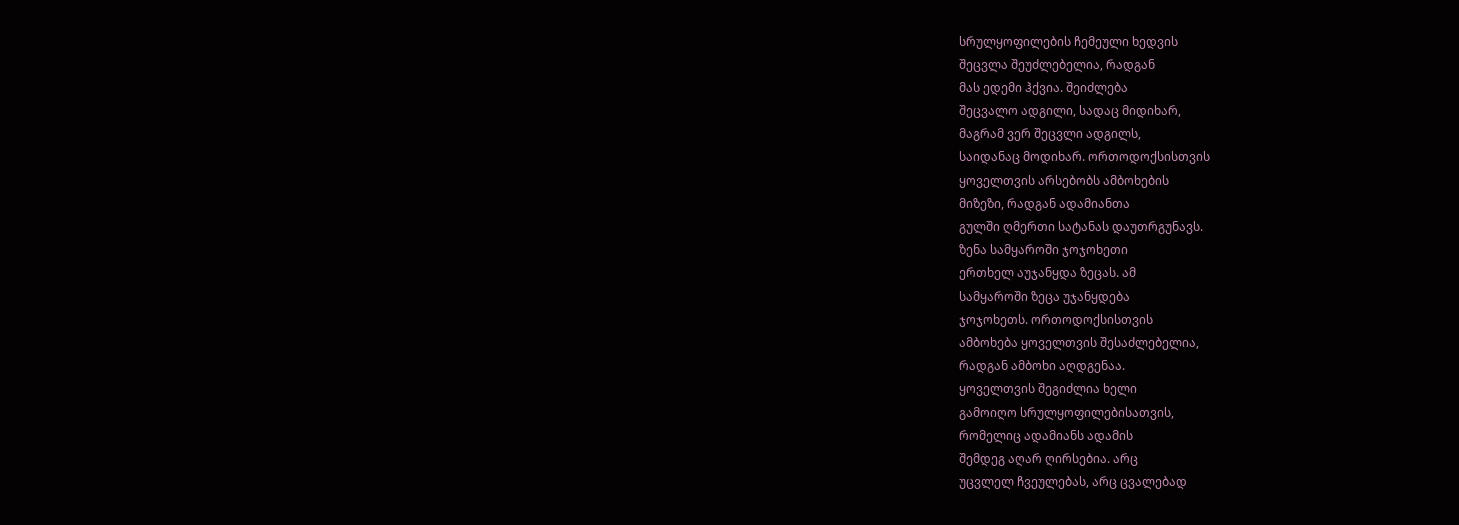სრულყოფილების ჩემეული ხედვის
შეცვლა შეუძლებელია, რადგან
მას ედემი ჰქვია. შეიძლება
შეცვალო ადგილი, სადაც მიდიხარ,
მაგრამ ვერ შეცვლი ადგილს,
საიდანაც მოდიხარ. ორთოდოქსისთვის
ყოველთვის არსებობს ამბოხების
მიზეზი, რადგან ადამიანთა
გულში ღმერთი სატანას დაუთრგუნავს.
ზენა სამყაროში ჯოჯოხეთი
ერთხელ აუჯანყდა ზეცას. ამ
სამყაროში ზეცა უჯანყდება
ჯოჯოხეთს. ორთოდოქსისთვის
ამბოხება ყოველთვის შესაძლებელია,
რადგან ამბოხი აღდგენაა.
ყოველთვის შეგიძლია ხელი
გამოიღო სრულყოფილებისათვის,
რომელიც ადამიანს ადამის
შემდეგ აღარ ღირსებია. არც
უცვლელ ჩვეულებას, არც ცვალებად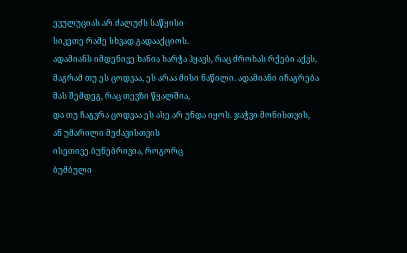ევულუციას არ ძალუძს საწყისი
სიკეთე რამე სხვად გადააქციოს.
ადამიანს იმდენივე ხანია ხარჭა ჰყავს, რაც ძროხას რქები აქვს,
მაგრამ თუ ეს ცოდვაა, ეს არაა მისი ნაწილი. ადამიანი იჩაგრება
მას შემდეგ, რაც თევზი წყალშია,
და თუ ჩაგვრა ცოდვაა ეს ასე არ უნდა იყოს. ჯაჭვი მონისთვის,
ან უმარილი მეძავისთვის
ისეთივე ბუნებრივია, როგორც
ბუმბული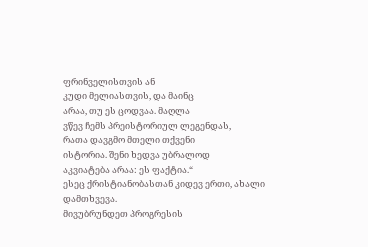ფრინველისთვის ან
კუდი მელიასთვის, და მაინც
არაა, თუ ეს ცოდვაა. მაღლა
ვწევ ჩემს პრეისტორიულ ლეგენდას,
რათა დავგმო მთელი თქვენი
ისტორია. შენი ხედვა უბრალოდ
აკვიატება არაა: ეს ფაქტია.“
ესეც ქრისტიანობასთან კიდევ ერთი, ახალი
დამთხვევა.
მივუბრუნდეთ პროგრესის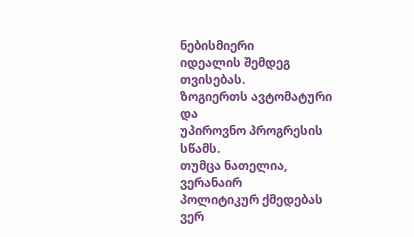ნებისმიერი
იდეალის შემდეგ თვისებას.
ზოგიერთს ავტომატური და
უპიროვნო პროგრესის სწამს.
თუმცა ნათელია, ვერანაირ
პოლიტიკურ ქმედებას ვერ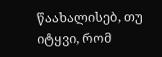წაახალისებ, თუ იტყვი, რომ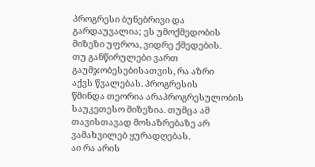პროგრესი ბუნებრივი და
გარდაუვალია; ეს უმოქმედობის
მიზეზი უფროა, ვიდრე ქმედების.
თუ განწირულები ვართ
გაუმჯობესებისათვის, რა აზრი
აქვს წვალებას. პროგრესის
წმინდა თეორია არაპროგრესულობის
საუკეთესო მიზეზია. თუმცა ამ
თავისთავად მოსაზრებაზე არ
ვამახვილებ ყურადღებას.
აი რა არის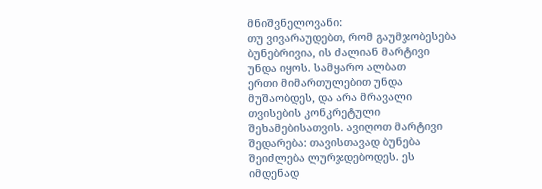მნიშვნელოვანი:
თუ ვივარაუდებთ, რომ გაუმჯობესება
ბუნებრივია, ის ძალიან მარტივი
უნდა იყოს. სამყარო ალბათ
ერთი მიმართულებით უნდა
მუშაობდეს, და არა მრავალი
თვისების კონკრეტული
შეხამებისათვის. ავიღოთ მარტივი
შედარება: თავისთავად ბუნება
შეიძლება ლურჯდებოდეს. ეს
იმდენად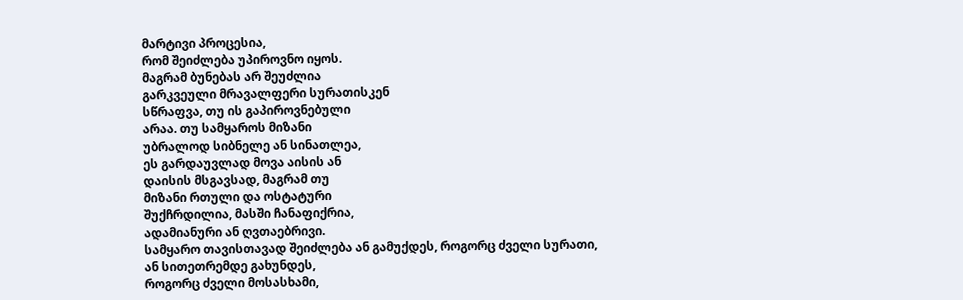მარტივი პროცესია,
რომ შეიძლება უპიროვნო იყოს.
მაგრამ ბუნებას არ შეუძლია
გარკვეული მრავალფერი სურათისკენ
სწრაფვა, თუ ის გაპიროვნებული
არაა. თუ სამყაროს მიზანი
უბრალოდ სიბნელე ან სინათლეა,
ეს გარდაუვლად მოვა აისის ან
დაისის მსგავსად, მაგრამ თუ
მიზანი რთული და ოსტატური
შუქჩრდილია, მასში ჩანაფიქრია,
ადამიანური ან ღვთაებრივი.
სამყარო თავისთავად შეიძლება ან გამუქდეს, როგორც ძველი სურათი,
ან სითეთრემდე გახუნდეს,
როგორც ძველი მოსასხამი,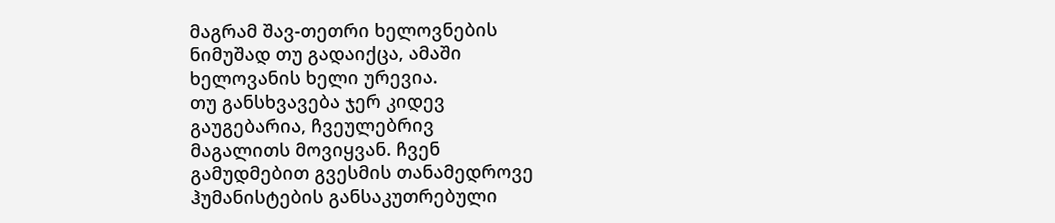მაგრამ შავ-თეთრი ხელოვნების
ნიმუშად თუ გადაიქცა, ამაში
ხელოვანის ხელი ურევია.
თუ განსხვავება ჯერ კიდევ
გაუგებარია, ჩვეულებრივ
მაგალითს მოვიყვან. ჩვენ
გამუდმებით გვესმის თანამედროვე
ჰუმანისტების განსაკუთრებული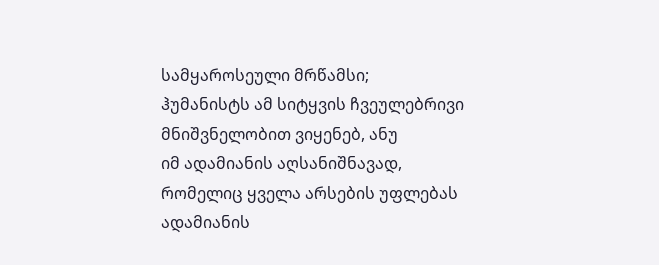სამყაროსეული მრწამსი;
ჰუმანისტს ამ სიტყვის ჩვეულებრივი
მნიშვნელობით ვიყენებ, ანუ
იმ ადამიანის აღსანიშნავად,
რომელიც ყველა არსების უფლებას
ადამიანის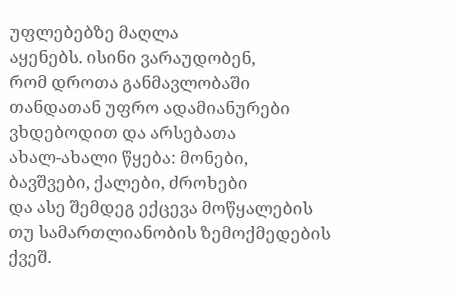უფლებებზე მაღლა
აყენებს. ისინი ვარაუდობენ,
რომ დროთა განმავლობაში
თანდათან უფრო ადამიანურები
ვხდებოდით და არსებათა
ახალ-ახალი წყება: მონები,
ბავშვები, ქალები, ძროხები
და ასე შემდეგ ექცევა მოწყალების
თუ სამართლიანობის ზემოქმედების
ქვეშ.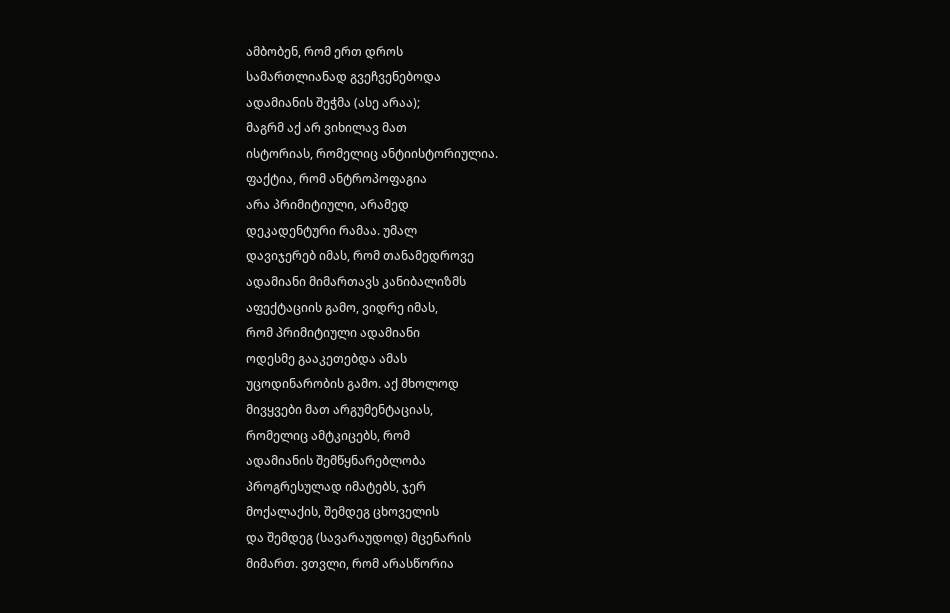ამბობენ, რომ ერთ დროს
სამართლიანად გვეჩვენებოდა
ადამიანის შეჭმა (ასე არაა);
მაგრმ აქ არ ვიხილავ მათ
ისტორიას, რომელიც ანტიისტორიულია.
ფაქტია, რომ ანტროპოფაგია
არა პრიმიტიული, არამედ
დეკადენტური რამაა. უმალ
დავიჯერებ იმას, რომ თანამედროვე
ადამიანი მიმართავს კანიბალიზმს
აფექტაციის გამო, ვიდრე იმას,
რომ პრიმიტიული ადამიანი
ოდესმე გააკეთებდა ამას
უცოდინარობის გამო. აქ მხოლოდ
მივყვები მათ არგუმენტაციას,
რომელიც ამტკიცებს, რომ
ადამიანის შემწყნარებლობა
პროგრესულად იმატებს, ჯერ
მოქალაქის, შემდეგ ცხოველის
და შემდეგ (სავარაუდოდ) მცენარის
მიმართ. ვთვლი, რომ არასწორია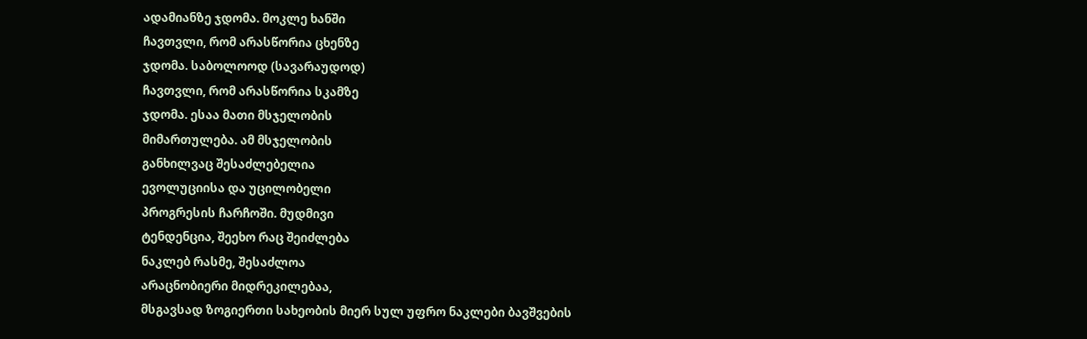ადამიანზე ჯდომა. მოკლე ხანში
ჩავთვლი, რომ არასწორია ცხენზე
ჯდომა. საბოლოოდ (სავარაუდოდ)
ჩავთვლი, რომ არასწორია სკამზე
ჯდომა. ესაა მათი მსჯელობის
მიმართულება. ამ მსჯელობის
განხილვაც შესაძლებელია
ევოლუციისა და უცილობელი
პროგრესის ჩარჩოში. მუდმივი
ტენდენცია, შეეხო რაც შეიძლება
ნაკლებ რასმე, შესაძლოა
არაცნობიერი მიდრეკილებაა,
მსგავსად ზოგიერთი სახეობის მიერ სულ უფრო ნაკლები ბავშვების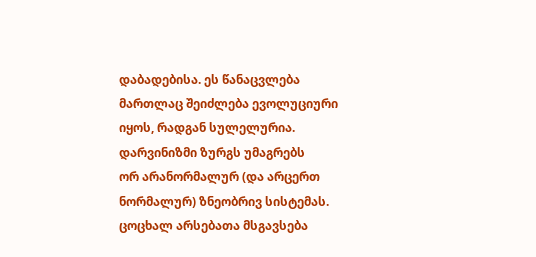დაბადებისა. ეს წანაცვლება
მართლაც შეიძლება ევოლუციური
იყოს, რადგან სულელურია.
დარვინიზმი ზურგს უმაგრებს
ორ არანორმალურ (და არცერთ
ნორმალურ) ზნეობრივ სისტემას.
ცოცხალ არსებათა მსგავსება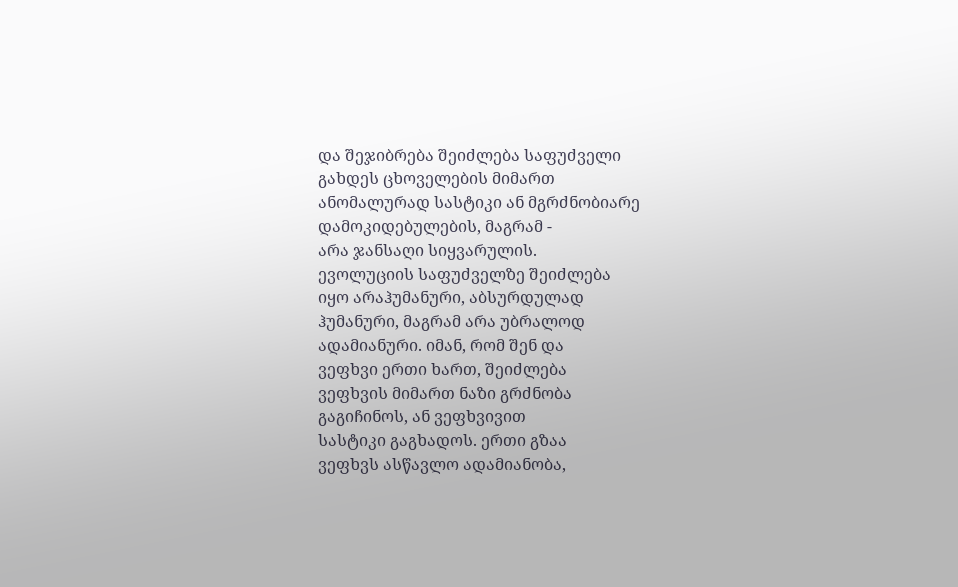და შეჯიბრება შეიძლება საფუძველი
გახდეს ცხოველების მიმართ
ანომალურად სასტიკი ან მგრძნობიარე
დამოკიდებულების, მაგრამ -
არა ჯანსაღი სიყვარულის.
ევოლუციის საფუძველზე შეიძლება
იყო არაჰუმანური, აბსურდულად
ჰუმანური, მაგრამ არა უბრალოდ
ადამიანური. იმან, რომ შენ და
ვეფხვი ერთი ხართ, შეიძლება
ვეფხვის მიმართ ნაზი გრძნობა
გაგიჩინოს, ან ვეფხვივით
სასტიკი გაგხადოს. ერთი გზაა
ვეფხვს ასწავლო ადამიანობა,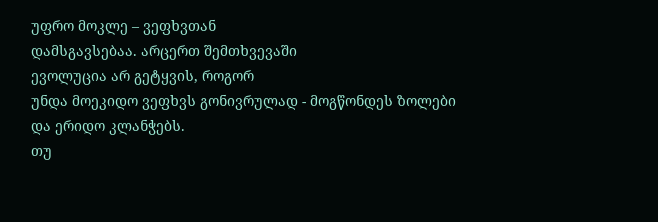უფრო მოკლე – ვეფხვთან
დამსგავსებაა. არცერთ შემთხვევაში
ევოლუცია არ გეტყვის, როგორ
უნდა მოეკიდო ვეფხვს გონივრულად - მოგწონდეს ზოლები
და ერიდო კლანჭებს.
თუ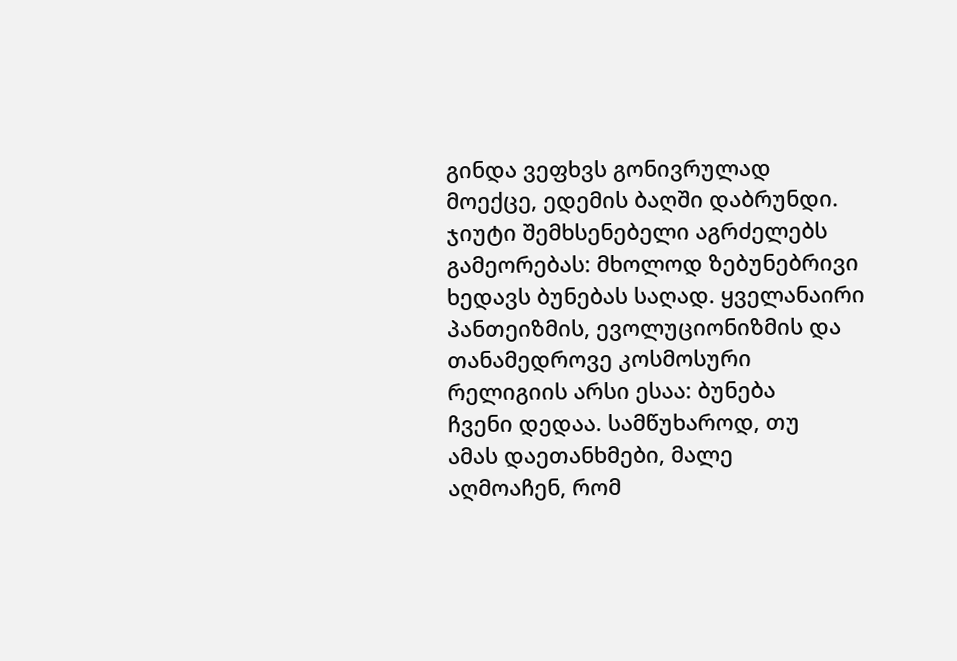გინდა ვეფხვს გონივრულად
მოექცე, ედემის ბაღში დაბრუნდი.
ჯიუტი შემხსენებელი აგრძელებს
გამეორებას: მხოლოდ ზებუნებრივი
ხედავს ბუნებას საღად. ყველანაირი
პანთეიზმის, ევოლუციონიზმის და თანამედროვე კოსმოსური
რელიგიის არსი ესაა: ბუნება
ჩვენი დედაა. სამწუხაროდ, თუ
ამას დაეთანხმები, მალე
აღმოაჩენ, რომ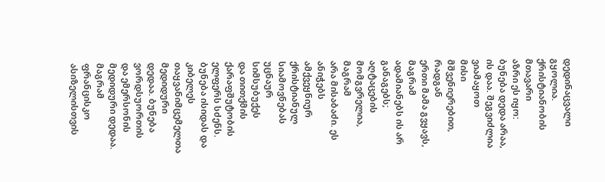დედინაცვალი
გყოლია. ქრისტიანობის მთავარი
აზრი ეს იყო: ბუნება დედა არაა,
ის დაა. შეგვიძლია ვიამაყოთ
მისი მშვენიერებით, რადგან
ერთი მამა გვყავს, მაგრამ
ადამიანებს ის არ განაგებს;
აღტაცების მომგვრელია, მაგრამ
არა მისაბაძი. ეს ანიჭებს
ამქვეყნიურ ქრისტიანულ
სიამოვნებას უცნაურ სიმსუბუქეს
და თითქმის ქარაფშუტობის
ელფერს სძენს.
ბუნება ისიდას და კიბელეს
თაყვანიმცემელთა მედიდური
დედაა. ბუნება ვორდსუორთის
და ემერსონის მედიდური დედაა.
მაგრამ ფრანცისკო ასიზელისთვის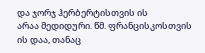და ჯორჯ ჰერბერტისთვის ის
არაა მედიდური. წმ. ფრანცისკოსთვის
ის დაა, თანაც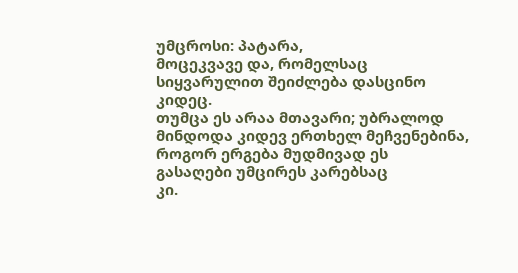უმცროსი: პატარა,
მოცეკვავე და, რომელსაც
სიყვარულით შეიძლება დასცინო
კიდეც.
თუმცა ეს არაა მთავარი; უბრალოდ
მინდოდა კიდევ ერთხელ მეჩვენებინა,
როგორ ერგება მუდმივად ეს
გასაღები უმცირეს კარებსაც
კი.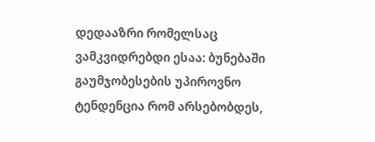დედააზრი რომელსაც
ვამკვიდრებდი ესაა: ბუნებაში
გაუმჯობესების უპიროვნო
ტენდენცია რომ არსებობდეს,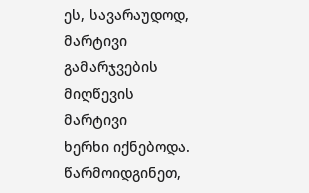ეს, სავარაუდოდ, მარტივი
გამარჯვების მიღწევის მარტივი
ხერხი იქნებოდა. წარმოიდგინეთ,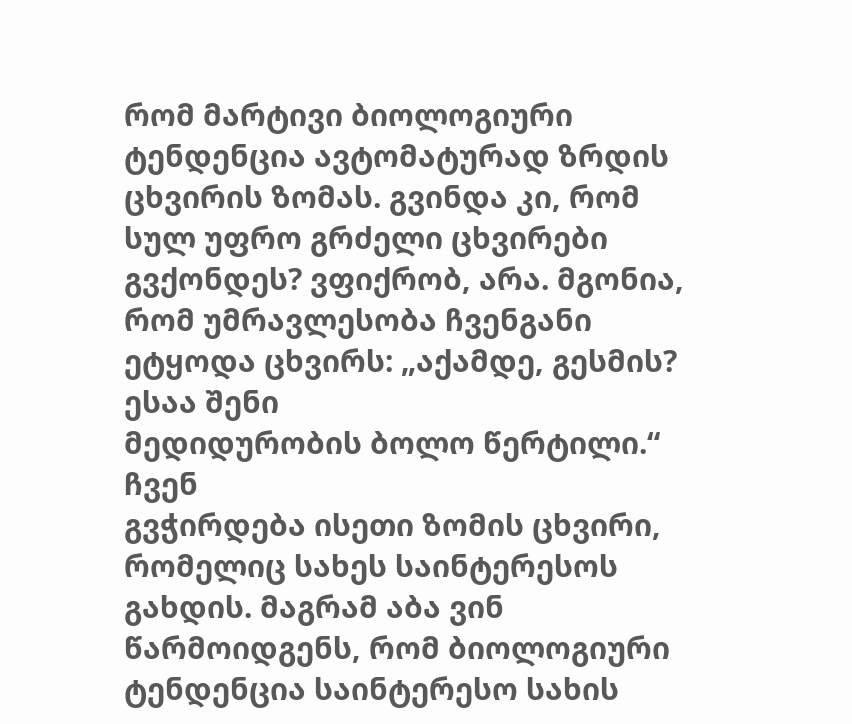რომ მარტივი ბიოლოგიური
ტენდენცია ავტომატურად ზრდის
ცხვირის ზომას. გვინდა კი, რომ
სულ უფრო გრძელი ცხვირები
გვქონდეს? ვფიქრობ, არა. მგონია,
რომ უმრავლესობა ჩვენგანი
ეტყოდა ცხვირს: „აქამდე, გესმის? ესაა შენი
მედიდურობის ბოლო წერტილი.“ ჩვენ
გვჭირდება ისეთი ზომის ცხვირი,
რომელიც სახეს საინტერესოს
გახდის. მაგრამ აბა ვინ
წარმოიდგენს, რომ ბიოლოგიური
ტენდენცია საინტერესო სახის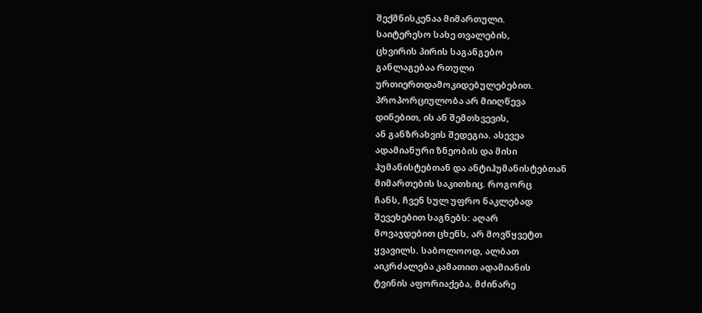შექმნისკენაა მიმართული.
საიტერესო სახე თვალების,
ცხვირის პირის საგანგებო
განლაგებაა რთული
ურთიერთდამოკიდებულებებით.
პროპორციულობა არ მიიღწევა
დინებით, ის ან შემთხვევის,
ან განზრახვის შედეგია. ასევეა
ადამიანური ზნეობის და მისი
ჰუმანისტებთან და ანტიჰუმანისტებთან
მიმართების საკითხიც. როგორც
ჩანს, ჩვენ სულ უფრო ნაკლებად
შევეხებით საგნებს: აღარ
მოვაჯდებით ცხენს, არ მოვწყვეტთ
ყვავილს. საბოლოოდ, ალბათ
აიკრძალება კამათით ადამიანის
ტვინის აფორიაქება, მძინარე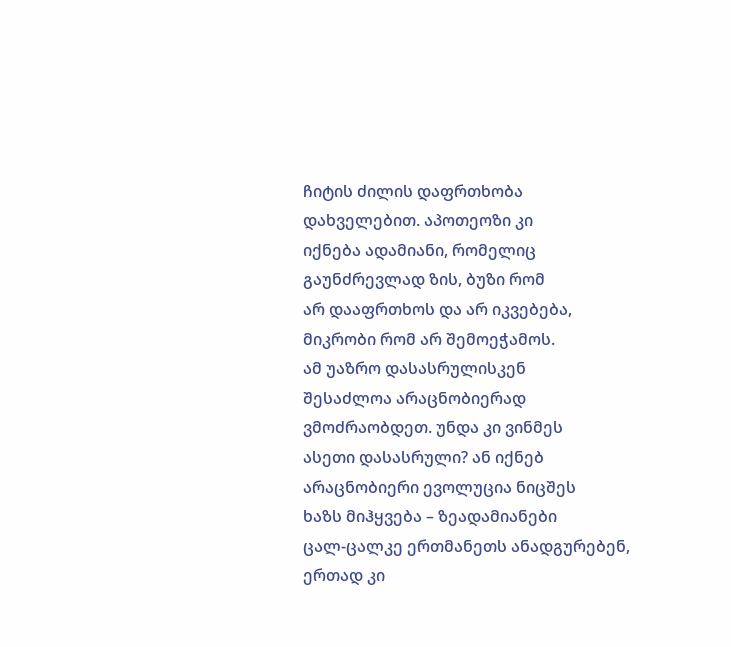ჩიტის ძილის დაფრთხობა
დახველებით. აპოთეოზი კი
იქნება ადამიანი, რომელიც
გაუნძრევლად ზის, ბუზი რომ
არ დააფრთხოს და არ იკვებება,
მიკრობი რომ არ შემოეჭამოს.
ამ უაზრო დასასრულისკენ
შესაძლოა არაცნობიერად
ვმოძრაობდეთ. უნდა კი ვინმეს
ასეთი დასასრული? ან იქნებ
არაცნობიერი ევოლუცია ნიცშეს
ხაზს მიჰყვება – ზეადამიანები
ცალ-ცალკე ერთმანეთს ანადგურებენ,
ერთად კი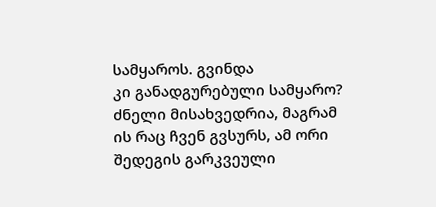სამყაროს. გვინდა
კი განადგურებული სამყარო?
ძნელი მისახვედრია, მაგრამ
ის რაც ჩვენ გვსურს, ამ ორი
შედეგის გარკვეული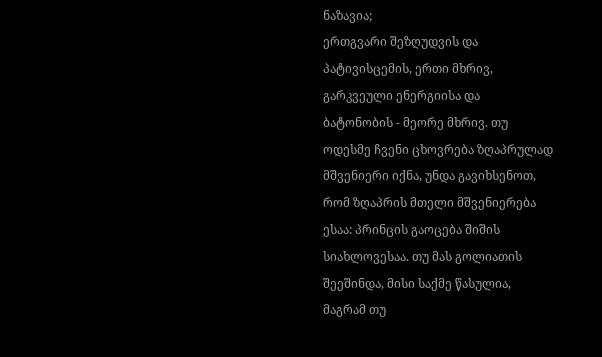ნაზავია;
ერთგვარი შეზღუდვის და
პატივისცემის, ერთი მხრივ,
გარკვეული ენერგიისა და
ბატონობის - მეორე მხრივ. თუ
ოდესმე ჩვენი ცხოვრება ზღაპრულად
მშვენიერი იქნა, უნდა გავიხსენოთ,
რომ ზღაპრის მთელი მშვენიერება
ესაა: პრინცის გაოცება შიშის
სიახლოვესაა. თუ მას გოლიათის
შეეშინდა, მისი საქმე წასულია,
მაგრამ თუ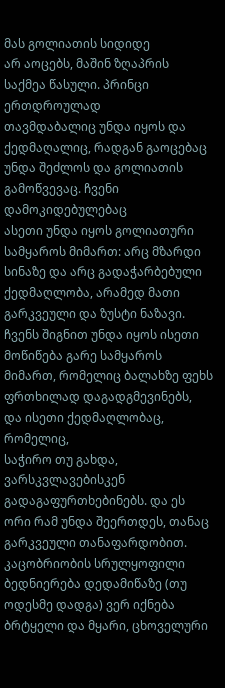მას გოლიათის სიდიდე
არ აოცებს, მაშინ ზღაპრის
საქმეა წასული. პრინცი ერთდროულად
თავმდაბალიც უნდა იყოს და
ქედმაღალიც, რადგან გაოცებაც
უნდა შეძლოს და გოლიათის
გამოწვევაც. ჩვენი დამოკიდებულებაც
ასეთი უნდა იყოს გოლიათური
სამყაროს მიმართ: არც მზარდი
სინაზე და არც გადაჭარბებული
ქედმაღლობა, არამედ მათი
გარკვეული და ზუსტი ნაზავი.
ჩვენს შიგნით უნდა იყოს ისეთი
მოწიწება გარე სამყაროს
მიმართ, რომელიც ბალახზე ფეხს
ფრთხილად დაგადგმევინებს,
და ისეთი ქედმაღლობაც, რომელიც,
საჭირო თუ გახდა, ვარსკვლავებისკენ
გადაგაფურთხებინებს. და ეს
ორი რამ უნდა შეერთდეს, თანაც
გარკვეული თანაფარდობით.
კაცობრიობის სრულყოფილი
ბედნიერება დედამიწაზე (თუ
ოდესმე დადგა) ვერ იქნება
ბრტყელი და მყარი, ცხოველური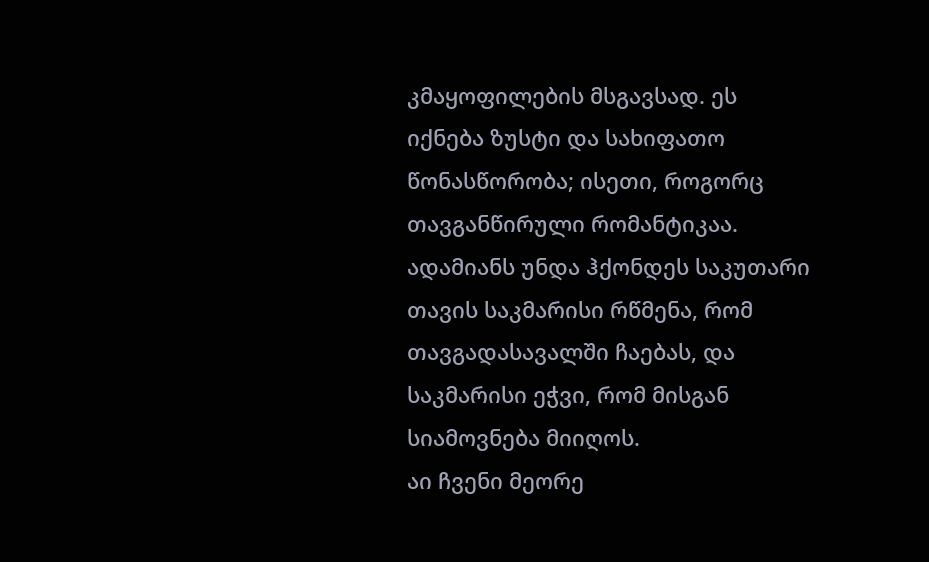კმაყოფილების მსგავსად. ეს
იქნება ზუსტი და სახიფათო
წონასწორობა; ისეთი, როგორც
თავგანწირული რომანტიკაა.
ადამიანს უნდა ჰქონდეს საკუთარი
თავის საკმარისი რწმენა, რომ
თავგადასავალში ჩაებას, და
საკმარისი ეჭვი, რომ მისგან
სიამოვნება მიიღოს.
აი ჩვენი მეორე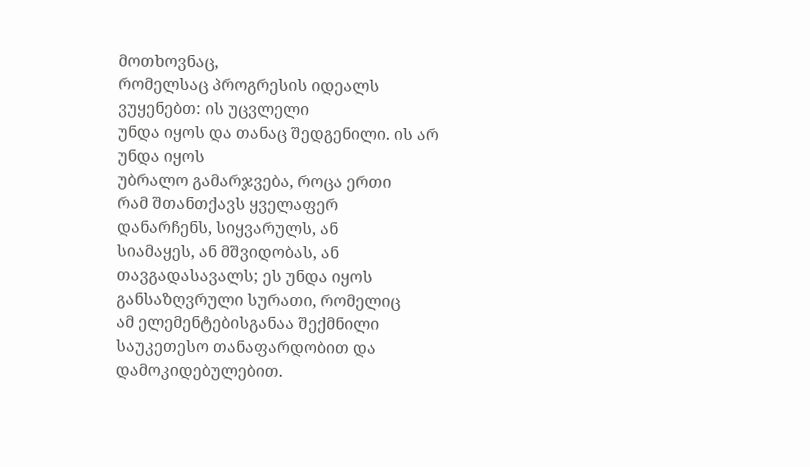მოთხოვნაც,
რომელსაც პროგრესის იდეალს
ვუყენებთ: ის უცვლელი
უნდა იყოს და თანაც შედგენილი. ის არ უნდა იყოს
უბრალო გამარჯვება, როცა ერთი
რამ შთანთქავს ყველაფერ
დანარჩენს, სიყვარულს, ან
სიამაყეს, ან მშვიდობას, ან
თავგადასავალს; ეს უნდა იყოს
განსაზღვრული სურათი, რომელიც
ამ ელემენტებისგანაა შექმნილი
საუკეთესო თანაფარდობით და
დამოკიდებულებით.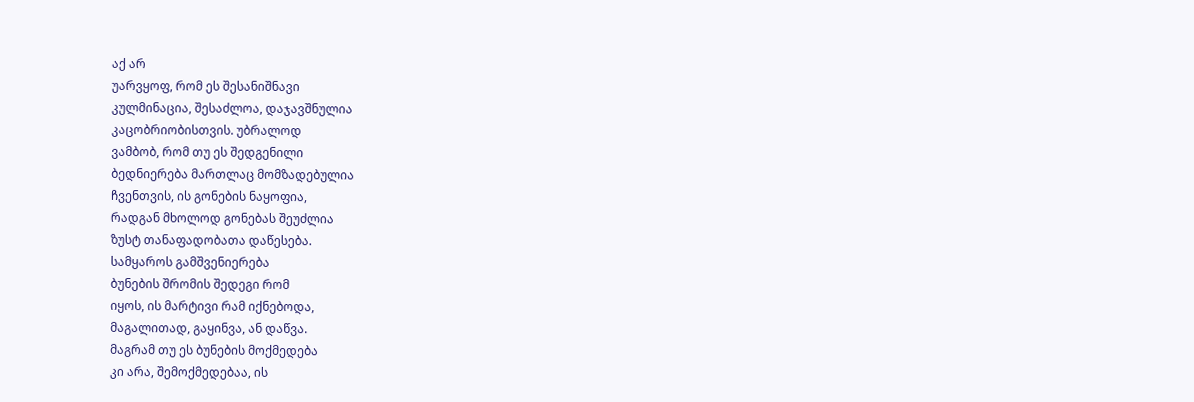აქ არ
უარვყოფ, რომ ეს შესანიშნავი
კულმინაცია, შესაძლოა, დაჯავშნულია
კაცობრიობისთვის. უბრალოდ
ვამბობ, რომ თუ ეს შედგენილი
ბედნიერება მართლაც მომზადებულია
ჩვენთვის, ის გონების ნაყოფია,
რადგან მხოლოდ გონებას შეუძლია
ზუსტ თანაფადობათა დაწესება.
სამყაროს გამშვენიერება
ბუნების შრომის შედეგი რომ
იყოს, ის მარტივი რამ იქნებოდა,
მაგალითად, გაყინვა, ან დაწვა.
მაგრამ თუ ეს ბუნების მოქმედება
კი არა, შემოქმედებაა, ის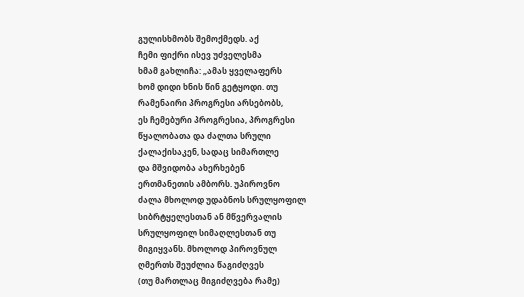გულისხმობს შემოქმედს. აქ
ჩემი ფიქრი ისევ უძველესმა
ხმამ გახლიჩა: „ამას ყველაფერს
ხომ დიდი ხნის წინ გეტყოდი. თუ
რამენაირი პროგრესი არსებობს,
ეს ჩემებური პროგრესია, პროგრესი
წყალობათა და ძალთა სრული
ქალაქისაკენ, სადაც სიმართლე
და მშვიდობა ახერხებენ
ერთმანეთის ამბორს. უპიროვნო
ძალა მხოლოდ უდაბნოს სრულყოფილ
სიბრტყელესთან ან მწვერვალის
სრულყოფილ სიმაღლესთან თუ
მიგიყვანს. მხოლოდ პიროვნულ
ღმერთს შეუძლია წაგიძღვეს
(თუ მართლაც მიგიძღვება რამე)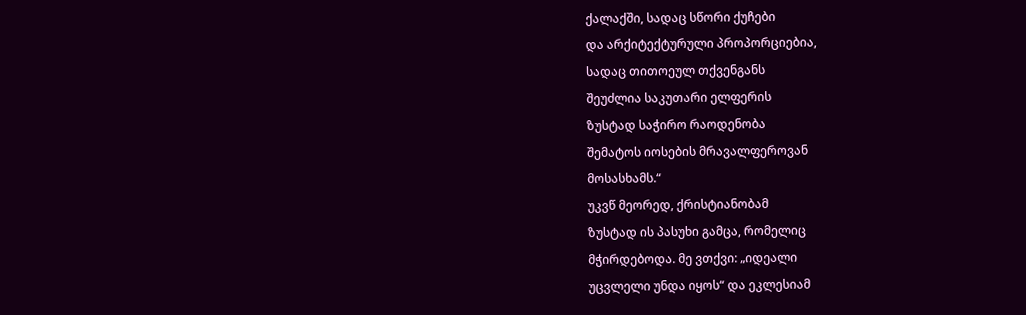ქალაქში, სადაც სწორი ქუჩები
და არქიტექტურული პროპორციებია,
სადაც თითოეულ თქვენგანს
შეუძლია საკუთარი ელფერის
ზუსტად საჭირო რაოდენობა
შემატოს იოსების მრავალფეროვან
მოსასხამს.“
უკვწ მეორედ, ქრისტიანობამ
ზუსტად ის პასუხი გამცა, რომელიც
მჭირდებოდა. მე ვთქვი: „იდეალი
უცვლელი უნდა იყოს“ და ეკლესიამ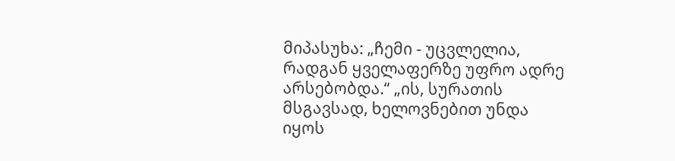მიპასუხა: „ჩემი - უცვლელია,
რადგან ყველაფერზე უფრო ადრე
არსებობდა.“ „ის, სურათის
მსგავსად, ხელოვნებით უნდა
იყოს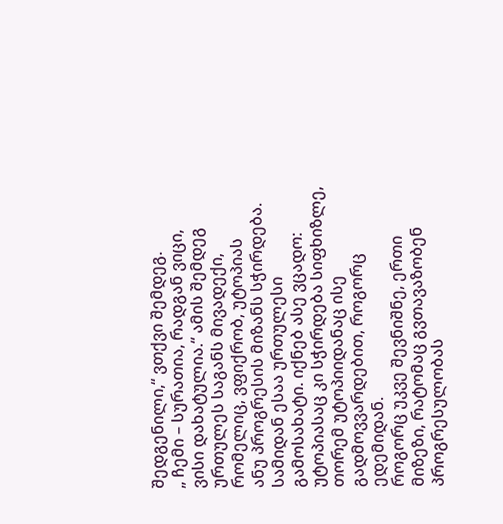შედგენილი,“ ვთქვი შემდეგ.
„ ჩემი – სურათია, რადგან ვიცი,
ვისი დახატულია.“ ამის შემდეგ
ურთულეს საგანს მივადექი,
რომელიც, ვფიქრობ, უტოპიას
ანუ პროგრესის მიზანს სჭირდება.
სამიდან ესაა ურთულესი
გამოსახატი. იქნებ ასე ვცადო:
უტოპიასაც კი სჭირდება სიფხიზლე,
თორემ უტოპიიდანაც ისე
გადმოვვარდებით, როგორც
ედემიდან.
როგორც უკვე შევნიშნე, ერთი
მიზეზი, რატომაც გვთავაზობენ
პროგრესულობას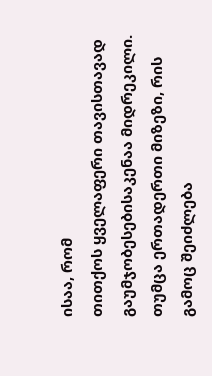ისაა, რომ
თითქოს ყველაფერი თავისთავად
გაუმჯობესებისაკენაა მიდრეკილი.
თუმცა ერთადერთი მიზეზი, რის
გამოც შეიძლება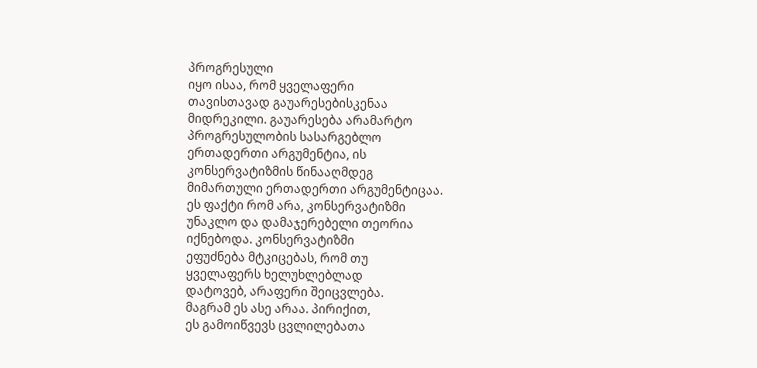პროგრესული
იყო ისაა, რომ ყველაფერი
თავისთავად გაუარესებისკენაა
მიდრეკილი. გაუარესება არამარტო
პროგრესულობის სასარგებლო
ერთადერთი არგუმენტია, ის
კონსერვატიზმის წინააღმდეგ
მიმართული ერთადერთი არგუმენტიცაა.
ეს ფაქტი რომ არა, კონსერვატიზმი
უნაკლო და დამაჯერებელი თეორია
იქნებოდა. კონსერვატიზმი
ეფუძნება მტკიცებას, რომ თუ
ყველაფერს ხელუხლებლად
დატოვებ, არაფერი შეიცვლება.
მაგრამ ეს ასე არაა. პირიქით,
ეს გამოიწვევს ცვლილებათა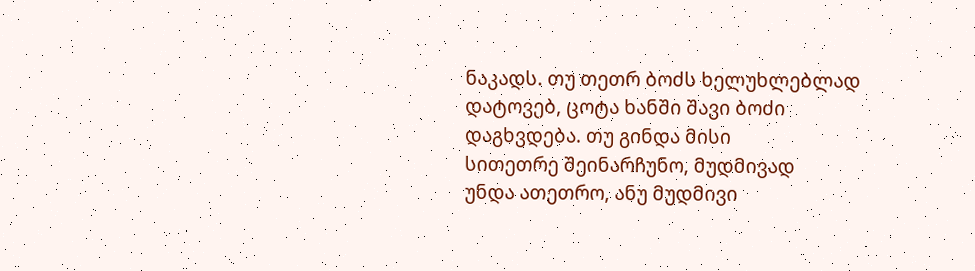ნაკადს. თუ თეთრ ბოძს ხელუხლებლად
დატოვებ, ცოტა ხანში შავი ბოძი
დაგხვდება. თუ გინდა მისი
სითეთრე შეინარჩუნო, მუდმივად
უნდა ათეთრო, ანუ მუდმივი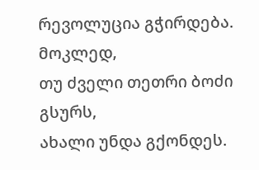რევოლუცია გჭირდება. მოკლედ,
თუ ძველი თეთრი ბოძი გსურს,
ახალი უნდა გქონდეს.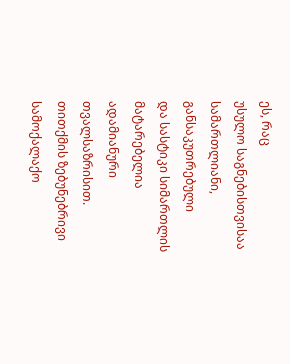ეს, რაც
უსულო საგნებისთვისაა
სამართლიანი, განსაკუთრებული
და სასტიკი სიმართლის მატარებელია
ადამიანური თვალსაზრისით.
თითქმის ზებუნებრივი სამოქალაქო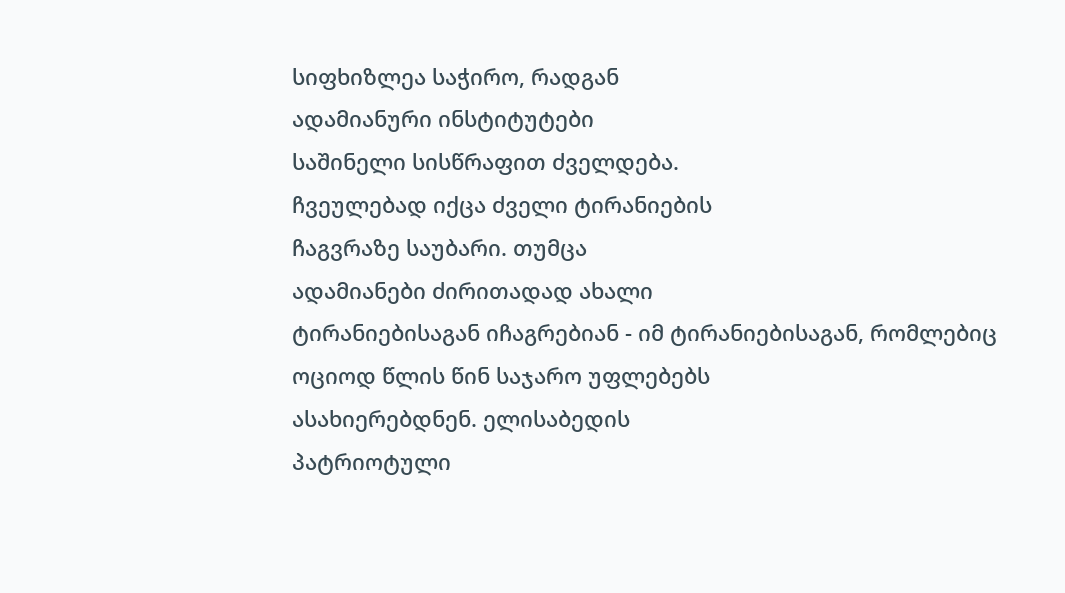სიფხიზლეა საჭირო, რადგან
ადამიანური ინსტიტუტები
საშინელი სისწრაფით ძველდება.
ჩვეულებად იქცა ძველი ტირანიების
ჩაგვრაზე საუბარი. თუმცა
ადამიანები ძირითადად ახალი
ტირანიებისაგან იჩაგრებიან - იმ ტირანიებისაგან, რომლებიც
ოციოდ წლის წინ საჯარო უფლებებს
ასახიერებდნენ. ელისაბედის
პატრიოტული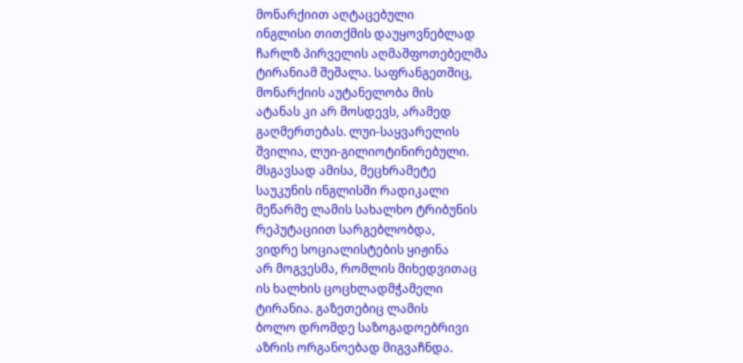მონარქიით აღტაცებული
ინგლისი თითქმის დაუყოვნებლად
ჩარლზ პირველის აღმაშფოთებელმა
ტირანიამ შეშალა. საფრანგეთშიც,
მონარქიის აუტანელობა მის
ატანას კი არ მოსდევს, არამედ
გაღმერთებას. ლუი-საყვარელის
შვილია, ლუი-გილიოტინირებული.
მსგავსად ამისა, მეცხრამეტე
საუკუნის ინგლისში რადიკალი
მეწარმე ლამის სახალხო ტრიბუნის
რეპუტაციით სარგებლობდა,
ვიდრე სოციალისტების ყიჟინა
არ მოგვესმა, რომლის მიხედვითაც
ის ხალხის ცოცხლადმჭამელი
ტირანია. გაზეთებიც ლამის
ბოლო დრომდე საზოგადოებრივი
აზრის ორგანოებად მიგვაჩნდა.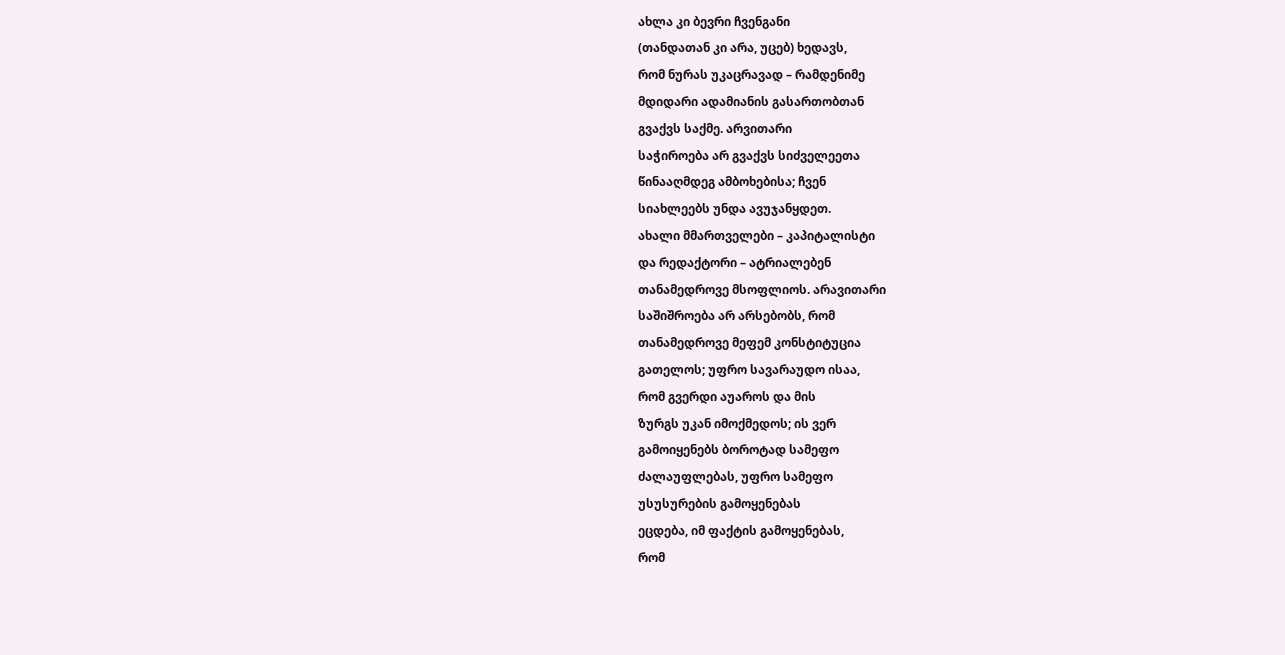ახლა კი ბევრი ჩვენგანი
(თანდათან კი არა, უცებ) ხედავს,
რომ ნურას უკაცრავად – რამდენიმე
მდიდარი ადამიანის გასართობთან
გვაქვს საქმე. არვითარი
საჭიროება არ გვაქვს სიძველეეთა
წინააღმდეგ ამბოხებისა; ჩვენ
სიახლეებს უნდა ავუჯანყდეთ.
ახალი მმართველები – კაპიტალისტი
და რედაქტორი – ატრიალებენ
თანამედროვე მსოფლიოს. არავითარი
საშიშროება არ არსებობს, რომ
თანამედროვე მეფემ კონსტიტუცია
გათელოს; უფრო სავარაუდო ისაა,
რომ გვერდი აუაროს და მის
ზურგს უკან იმოქმედოს; ის ვერ
გამოიყენებს ბოროტად სამეფო
ძალაუფლებას, უფრო სამეფო
უსუსურების გამოყენებას
ეცდება, იმ ფაქტის გამოყენებას,
რომ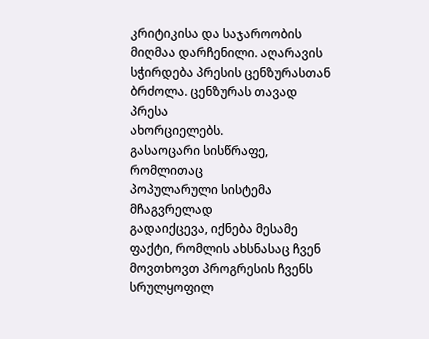კრიტიკისა და საჯაროობის
მიღმაა დარჩენილი. აღარავის სჭირდება პრესის ცენზურასთან
ბრძოლა. ცენზურას თავად პრესა
ახორციელებს.
გასაოცარი სისწრაფე, რომლითაც
პოპულარული სისტემა მჩაგვრელად
გადაიქცევა, იქნება მესამე
ფაქტი, რომლის ახსნასაც ჩვენ
მოვთხოვთ პროგრესის ჩვენს
სრულყოფილ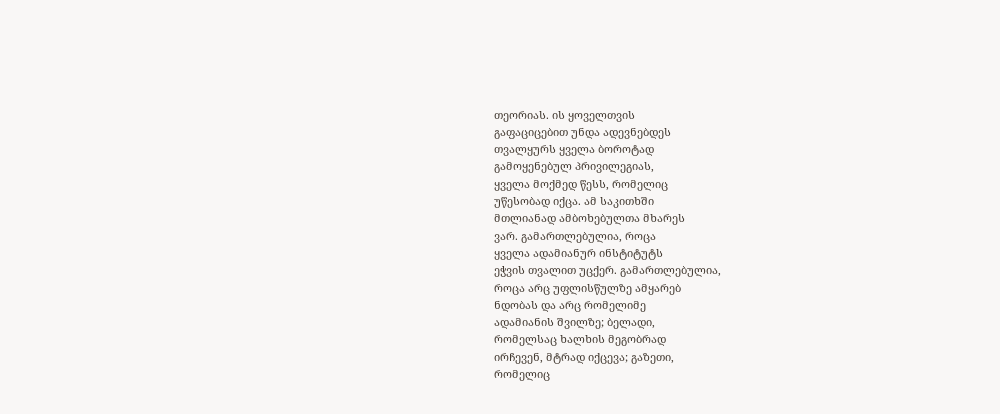თეორიას. ის ყოველთვის
გაფაციცებით უნდა ადევნებდეს
თვალყურს ყველა ბოროტად
გამოყენებულ პრივილეგიას,
ყველა მოქმედ წესს, რომელიც
უწესობად იქცა. ამ საკითხში
მთლიანად ამბოხებულთა მხარეს
ვარ. გამართლებულია, როცა
ყველა ადამიანურ ინსტიტუტს
ეჭვის თვალით უცქერ. გამართლებულია,
როცა არც უფლისწულზე ამყარებ
ნდობას და არც რომელიმე
ადამიანის შვილზე; ბელადი,
რომელსაც ხალხის მეგობრად
ირჩევენ, მტრად იქცევა; გაზეთი,
რომელიც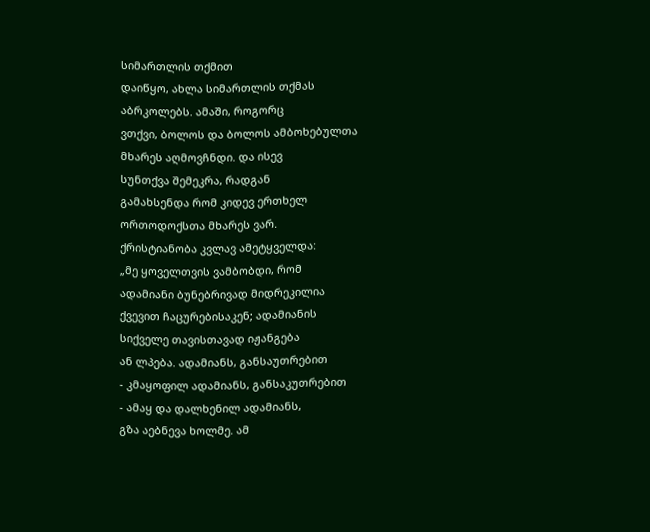სიმართლის თქმით
დაიწყო, ახლა სიმართლის თქმას
აბრკოლებს. ამაში, როგორც
ვთქვი, ბოლოს და ბოლოს ამბოხებულთა
მხარეს აღმოვჩნდი. და ისევ
სუნთქვა შემეკრა, რადგან
გამახსენდა რომ კიდევ ერთხელ
ორთოდოქსთა მხარეს ვარ.
ქრისტიანობა კვლავ ამეტყველდა:
„მე ყოველთვის ვამბობდი, რომ
ადამიანი ბუნებრივად მიდრეკილია
ქვევით ჩაცურებისაკენ; ადამიანის
სიქველე თავისთავად იჟანგება
ან ლპება. ადამიანს, განსაუთრებით
- კმაყოფილ ადამიანს, განსაკუთრებით
- ამაყ და დალხენილ ადამიანს,
გზა აებნევა ხოლმე. ამ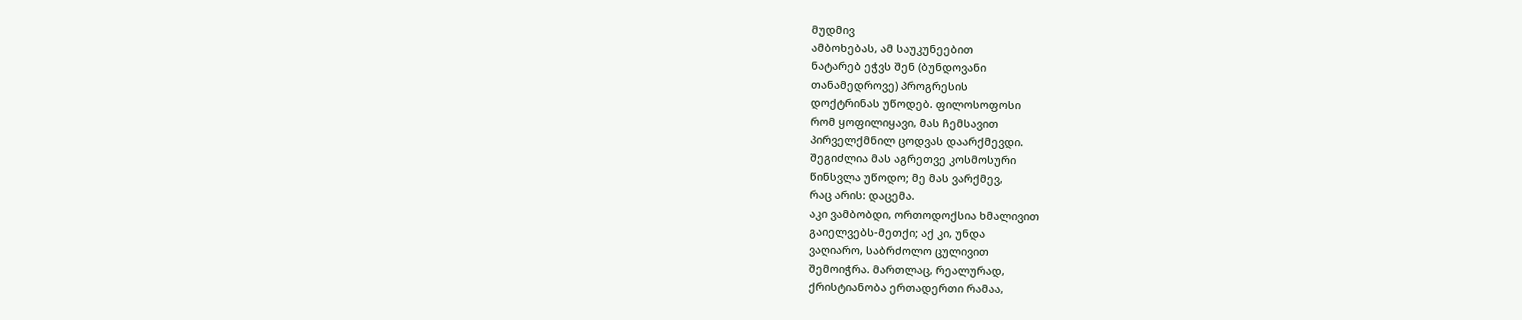მუდმივ
ამბოხებას, ამ საუკუნეებით
ნატარებ ეჭვს შენ (ბუნდოვანი
თანამედროვე) პროგრესის
დოქტრინას უწოდებ. ფილოსოფოსი
რომ ყოფილიყავი, მას ჩემსავით
პირველქმნილ ცოდვას დაარქმევდი.
შეგიძლია მას აგრეთვე კოსმოსური
წინსვლა უწოდო; მე მას ვარქმევ,
რაც არის: დაცემა.
აკი ვამბობდი, ორთოდოქსია ხმალივით
გაიელვებს-მეთქი; აქ კი, უნდა
ვაღიარო, საბრძოლო ცულივით
შემოიჭრა. მართლაც, რეალურად,
ქრისტიანობა ერთადერთი რამაა,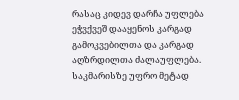რასაც კიდევ დარჩა უფლება
ეჭვქვეშ დააყენოს კარგად
გამოკვებილთა და კარგად
აღზრდილთა ძალაუფლება.
საკმარისზე უფრო მეტად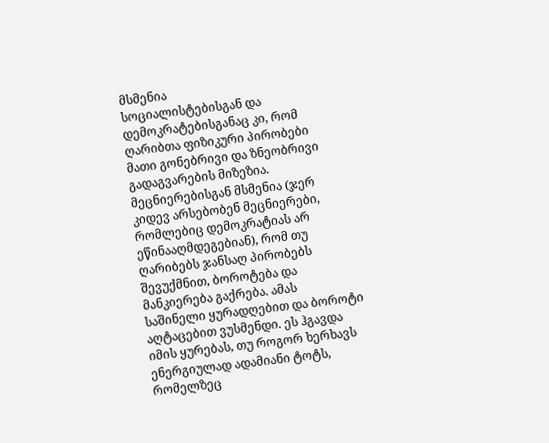მსმენია
სოციალისტებისგან და
დემოკრატებისგანაც კი, რომ
ღარიბთა ფიზიკური პირობები
მათი გონებრივი და ზნეობრივი
გადაგვარების მიზეზია.
მეცნიერებისგან მსმენია (ჯერ
კიდევ არსებობენ მეცნიერები,
რომლებიც დემოკრატიას არ
ეწინააღმდეგებიან), რომ თუ
ღარიბებს ჯანსაღ პირობებს
შევუქმნით, ბოროტება და
მანკიერება გაქრება. ამას
საშინელი ყურადღებით და ბოროტი
აღტაცებით ვუსმენდი. ეს ჰგავდა
იმის ყურებას, თუ როგორ ხერხავს
ენერგიულად ადამიანი ტოტს,
რომელზეც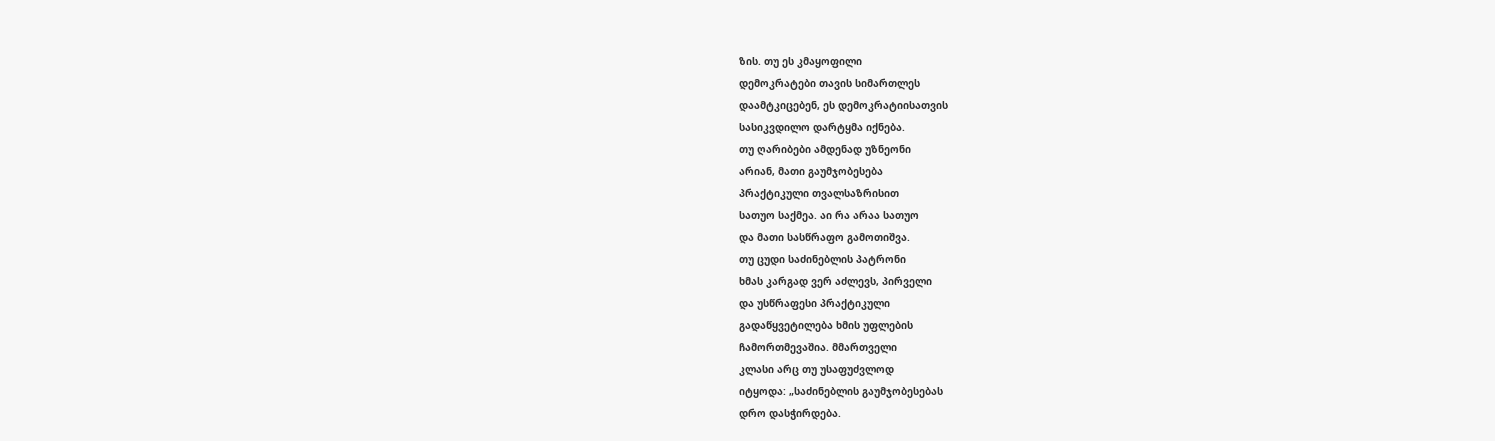ზის. თუ ეს კმაყოფილი
დემოკრატები თავის სიმართლეს
დაამტკიცებენ, ეს დემოკრატიისათვის
სასიკვდილო დარტყმა იქნება.
თუ ღარიბები ამდენად უზნეონი
არიან, მათი გაუმჯობესება
პრაქტიკული თვალსაზრისით
სათუო საქმეა. აი რა არაა სათუო
და მათი სასწრაფო გამოთიშვა.
თუ ცუდი საძინებლის პატრონი
ხმას კარგად ვერ აძლევს, პირველი
და უსწრაფესი პრაქტიკული
გადაწყვეტილება ხმის უფლების
ჩამორთმევაშია. მმართველი
კლასი არც თუ უსაფუძვლოდ
იტყოდა: „საძინებლის გაუმჯობესებას
დრო დასჭირდება.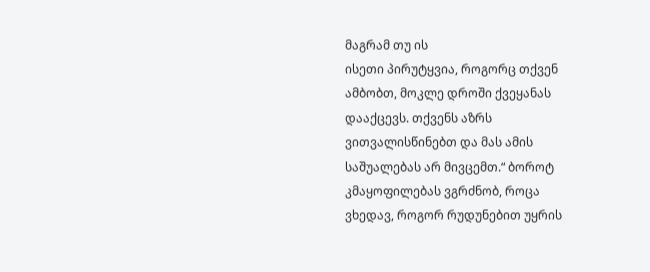მაგრამ თუ ის
ისეთი პირუტყვია, როგორც თქვენ
ამბობთ, მოკლე დროში ქვეყანას
დააქცევს. თქვენს აზრს
ვითვალისწინებთ და მას ამის
საშუალებას არ მივცემთ.“ ბოროტ
კმაყოფილებას ვგრძნობ, როცა
ვხედავ, როგორ რუდუნებით უყრის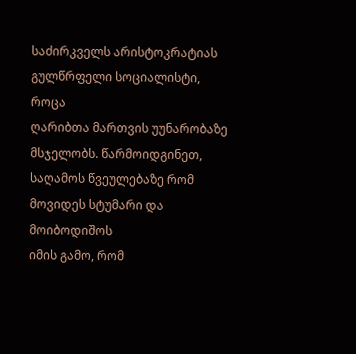საძირკველს არისტოკრატიას
გულწრფელი სოციალისტი, როცა
ღარიბთა მართვის უუნარობაზე
მსჯელობს. წარმოიდგინეთ,
საღამოს წვეულებაზე რომ
მოვიდეს სტუმარი და მოიბოდიშოს
იმის გამო, რომ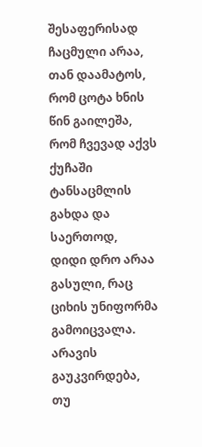შესაფერისად
ჩაცმული არაა, თან დაამატოს,
რომ ცოტა ხნის წინ გაილეშა,
რომ ჩვევად აქვს ქუჩაში
ტანსაცმლის გახდა და საერთოდ,
დიდი დრო არაა გასული, რაც
ციხის უნიფორმა გამოიცვალა.
არავის გაუკვირდება, თუ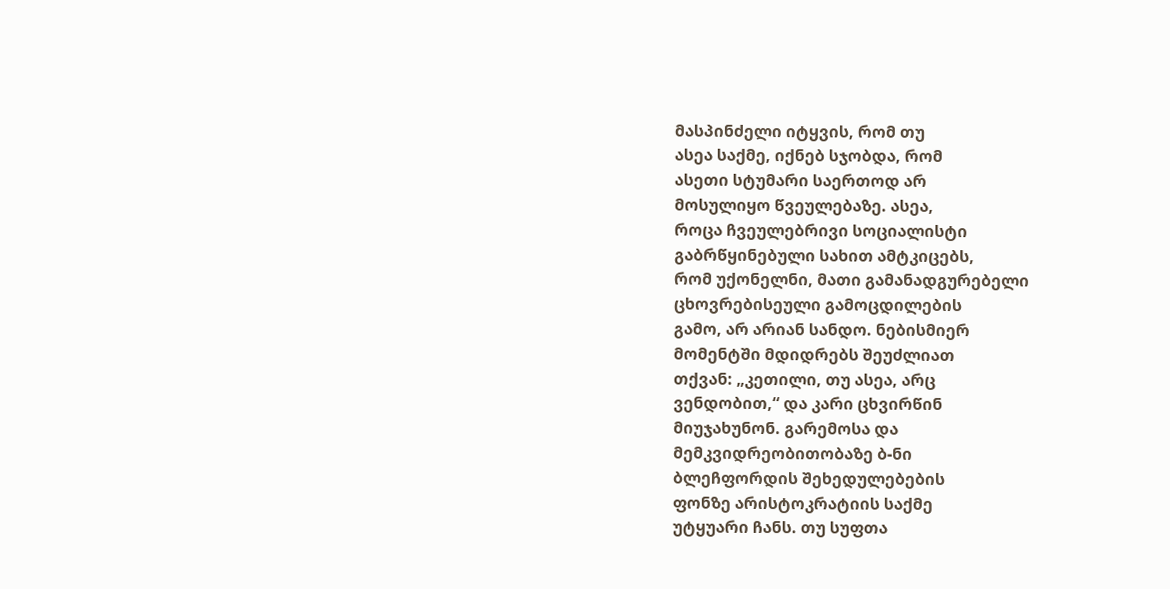მასპინძელი იტყვის, რომ თუ
ასეა საქმე, იქნებ სჯობდა, რომ
ასეთი სტუმარი საერთოდ არ
მოსულიყო წვეულებაზე. ასეა,
როცა ჩვეულებრივი სოციალისტი
გაბრწყინებული სახით ამტკიცებს,
რომ უქონელნი, მათი გამანადგურებელი
ცხოვრებისეული გამოცდილების
გამო, არ არიან სანდო. ნებისმიერ
მომენტში მდიდრებს შეუძლიათ
თქვან: „კეთილი, თუ ასეა, არც
ვენდობით,“ და კარი ცხვირწინ
მიუჯახუნონ. გარემოსა და
მემკვიდრეობითობაზე ბ-ნი
ბლეჩფორდის შეხედულებების
ფონზე არისტოკრატიის საქმე
უტყუარი ჩანს. თუ სუფთა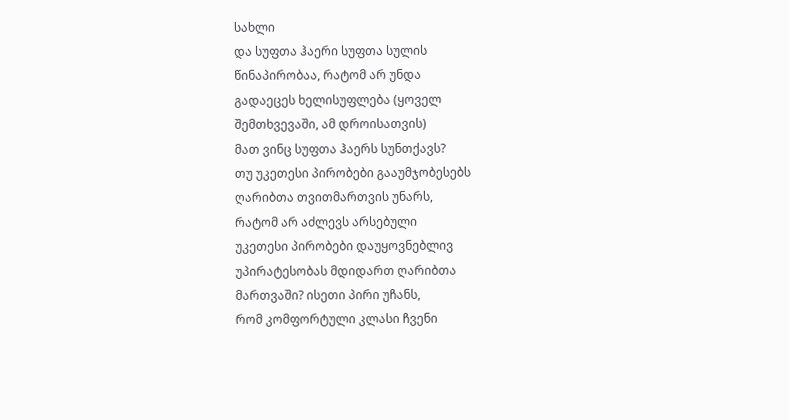სახლი
და სუფთა ჰაერი სუფთა სულის
წინაპირობაა, რატომ არ უნდა
გადაეცეს ხელისუფლება (ყოველ
შემთხვევაში, ამ დროისათვის)
მათ ვინც სუფთა ჰაერს სუნთქავს?
თუ უკეთესი პირობები გააუმჯობესებს
ღარიბთა თვითმართვის უნარს,
რატომ არ აძლევს არსებული
უკეთესი პირობები დაუყოვნებლივ
უპირატესობას მდიდართ ღარიბთა
მართვაში? ისეთი პირი უჩანს,
რომ კომფორტული კლასი ჩვენი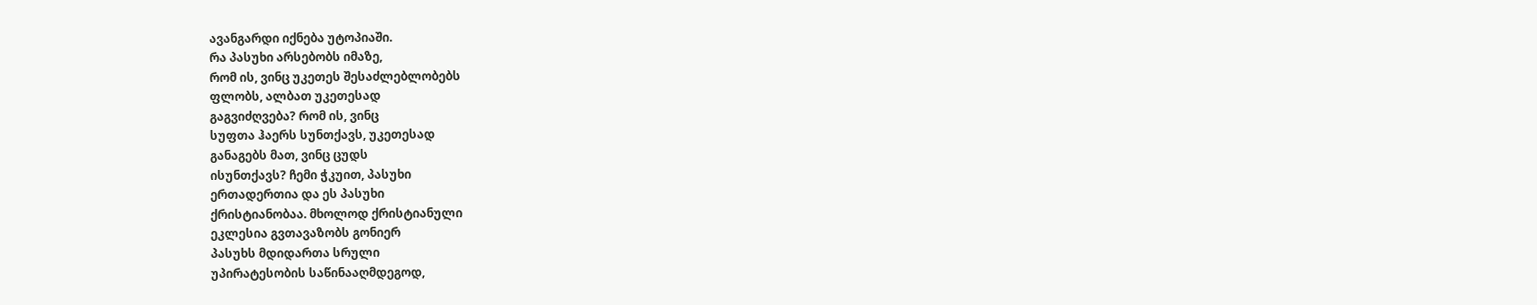ავანგარდი იქნება უტოპიაში.
რა პასუხი არსებობს იმაზე,
რომ ის, ვინც უკეთეს შესაძლებლობებს
ფლობს, ალბათ უკეთესად
გაგვიძღვება? რომ ის, ვინც
სუფთა ჰაერს სუნთქავს, უკეთესად
განაგებს მათ, ვინც ცუდს
ისუნთქავს? ჩემი ჭკუით, პასუხი
ერთადერთია და ეს პასუხი
ქრისტიანობაა. მხოლოდ ქრისტიანული
ეკლესია გვთავაზობს გონიერ
პასუხს მდიდართა სრული
უპირატესობის საწინააღმდეგოდ,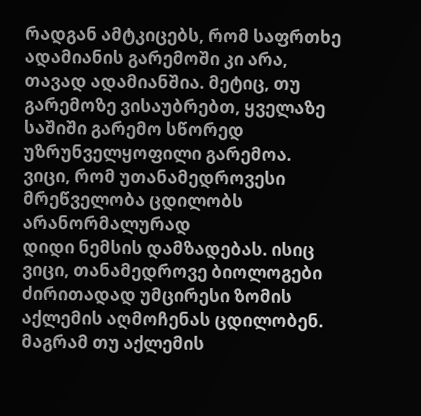რადგან ამტკიცებს, რომ საფრთხე
ადამიანის გარემოში კი არა,
თავად ადამიანშია. მეტიც, თუ
გარემოზე ვისაუბრებთ, ყველაზე
საშიში გარემო სწორედ
უზრუნველყოფილი გარემოა.
ვიცი, რომ უთანამედროვესი
მრეწველობა ცდილობს არანორმალურად
დიდი ნემსის დამზადებას. ისიც
ვიცი, თანამედროვე ბიოლოგები
ძირითადად უმცირესი ზომის
აქლემის აღმოჩენას ცდილობენ.
მაგრამ თუ აქლემის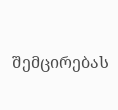შემცირებას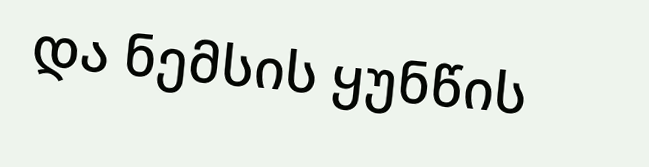და ნემსის ყუნწის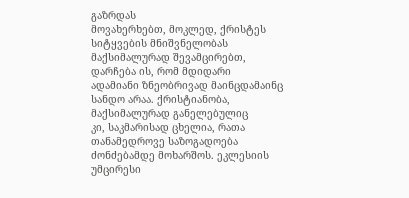გაზრდას
მოვახერხებთ, მოკლედ, ქრისტეს
სიტყვების მნიშვნელობას
მაქსიმალურად შევამცირებთ,
დარჩება ის, რომ მდიდარი
ადამიანი ზნეობრივად მაინცდამაინც
სანდო არაა. ქრისტიანობა,
მაქსიმალურად განელებულიც
კი, საკმარისად ცხელია, რათა
თანამედროვე საზოგადოება
ძონძებამდე მოხარშოს. ეკლესიის
უმცირესი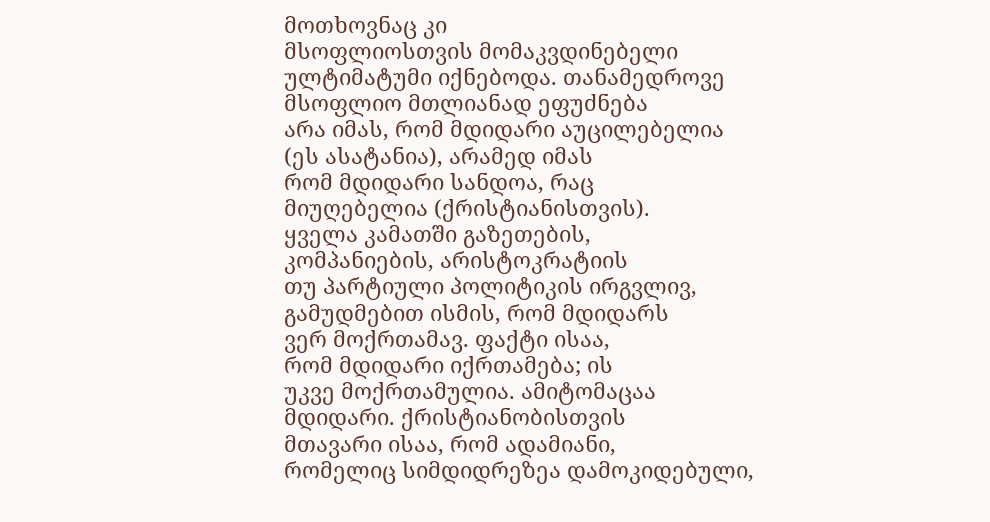მოთხოვნაც კი
მსოფლიოსთვის მომაკვდინებელი
ულტიმატუმი იქნებოდა. თანამედროვე
მსოფლიო მთლიანად ეფუძნება
არა იმას, რომ მდიდარი აუცილებელია
(ეს ასატანია), არამედ იმას
რომ მდიდარი სანდოა, რაც
მიუღებელია (ქრისტიანისთვის).
ყველა კამათში გაზეთების,
კომპანიების, არისტოკრატიის
თუ პარტიული პოლიტიკის ირგვლივ,
გამუდმებით ისმის, რომ მდიდარს
ვერ მოქრთამავ. ფაქტი ისაა,
რომ მდიდარი იქრთამება; ის
უკვე მოქრთამულია. ამიტომაცაა
მდიდარი. ქრისტიანობისთვის
მთავარი ისაა, რომ ადამიანი,
რომელიც სიმდიდრეზეა დამოკიდებული,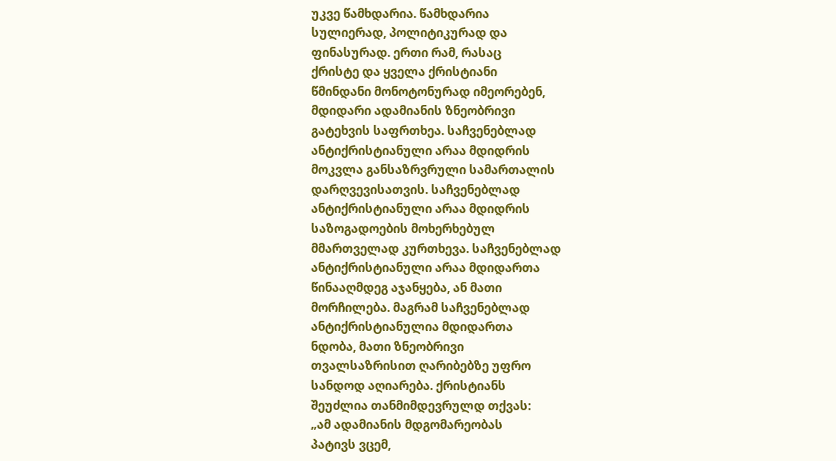უკვე წამხდარია. წამხდარია
სულიერად, პოლიტიკურად და
ფინასურად. ერთი რამ, რასაც
ქრისტე და ყველა ქრისტიანი
წმინდანი მონოტონურად იმეორებენ,
მდიდარი ადამიანის ზნეობრივი
გატეხვის საფრთხეა. საჩვენებლად
ანტიქრისტიანული არაა მდიდრის
მოკვლა განსაზრვრული სამართალის
დარღვევისათვის. საჩვენებლად
ანტიქრისტიანული არაა მდიდრის
საზოგადოების მოხერხებულ
მმართველად კურთხევა. საჩვენებლად
ანტიქრისტიანული არაა მდიდართა
წინააღმდეგ აჯანყება, ან მათი
მორჩილება. მაგრამ საჩვენებლად
ანტიქრისტიანულია მდიდართა
ნდობა, მათი ზნეობრივი
თვალსაზრისით ღარიბებზე უფრო
სანდოდ აღიარება. ქრისტიანს
შეუძლია თანმიმდევრულდ თქვას:
„ამ ადამიანის მდგომარეობას
პატივს ვცემ,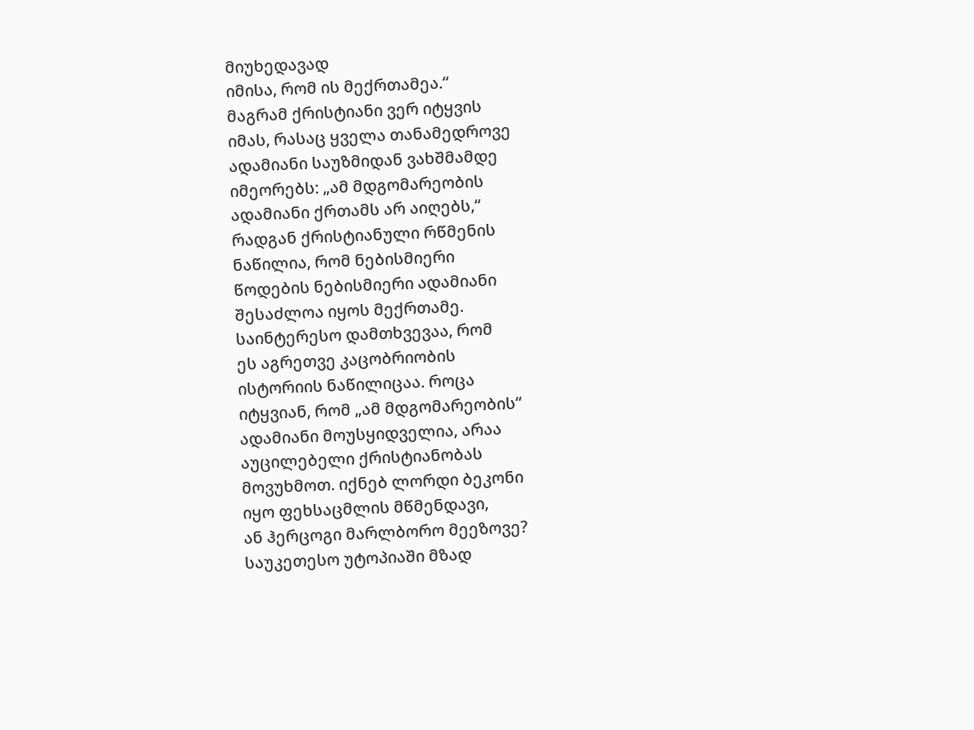მიუხედავად
იმისა, რომ ის მექრთამეა.“
მაგრამ ქრისტიანი ვერ იტყვის
იმას, რასაც ყველა თანამედროვე
ადამიანი საუზმიდან ვახშმამდე
იმეორებს: „ამ მდგომარეობის
ადამიანი ქრთამს არ აიღებს,“
რადგან ქრისტიანული რწმენის
ნაწილია, რომ ნებისმიერი
წოდების ნებისმიერი ადამიანი
შესაძლოა იყოს მექრთამე.
საინტერესო დამთხვევაა, რომ
ეს აგრეთვე კაცობრიობის
ისტორიის ნაწილიცაა. როცა
იტყვიან, რომ „ამ მდგომარეობის“
ადამიანი მოუსყიდველია, არაა
აუცილებელი ქრისტიანობას
მოვუხმოთ. იქნებ ლორდი ბეკონი
იყო ფეხსაცმლის მწმენდავი,
ან ჰერცოგი მარლბორო მეეზოვე?
საუკეთესო უტოპიაში მზად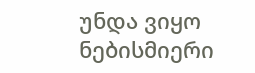უნდა ვიყო ნებისმიერი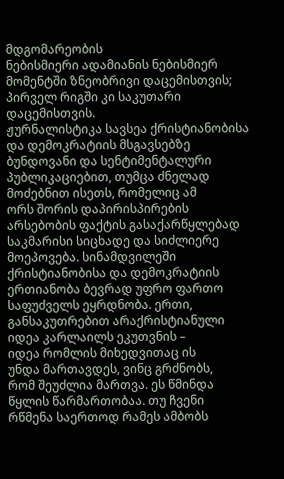მდგომარეობის
ნებისმიერი ადამიანის ნებისმიერ
მომენტში ზნეობრივი დაცემისთვის;
პირველ რიგში კი საკუთარი
დაცემისთვის.
ჟურნალისტიკა სავსეა ქრისტიანობისა
და დემოკრატიის მსგავსებზე
ბუნდოვანი და სენტიმენტალური
პუბლიკაციებით, თუმცა ძნელად
მოძებნით ისეთს, რომელიც ამ
ორს შორის დაპირისპირების
არსებობის ფაქტის გასაქარწყლებად
საკმარისი სიცხადე და სიძლიერე
მოეპოვება. სინამდვილეში
ქრისტიანობისა და დემოკრატიის
ერთიანობა ბევრად უფრო ფართო
საფუძველს ეყრდნობა. ერთი,
განსაკუთრებით არაქრისტიანული
იდეა კარლაილს ეკუთვნის –
იდეა რომლის მიხედვითაც ის
უნდა მართავდეს, ვინც გრძნობს,
რომ შეუძლია მართვა. ეს წმინდა
წყლის წარმართობაა. თუ ჩვენი
რწმენა საერთოდ რამეს ამბობს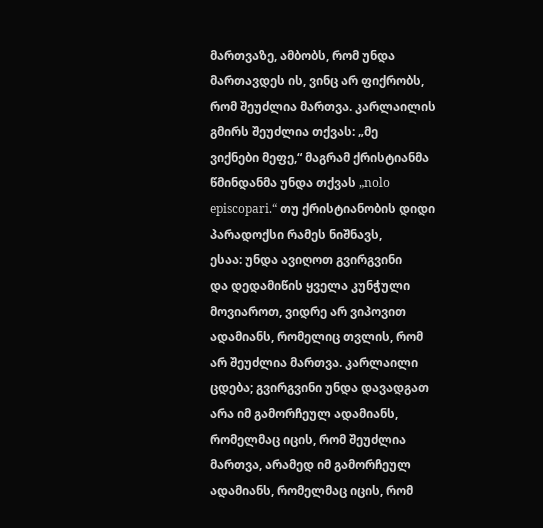მართვაზე, ამბობს, რომ უნდა
მართავდეს ის, ვინც არ ფიქრობს,
რომ შეუძლია მართვა. კარლაილის
გმირს შეუძლია თქვას: „მე
ვიქნები მეფე,“ მაგრამ ქრისტიანმა
წმინდანმა უნდა თქვას „nolo
episcopari.“ თუ ქრისტიანობის დიდი
პარადოქსი რამეს ნიშნავს,
ესაა: უნდა ავიღოთ გვირგვინი
და დედამიწის ყველა კუნჭული
მოვიაროთ, ვიდრე არ ვიპოვით
ადამიანს, რომელიც თვლის, რომ
არ შეუძლია მართვა. კარლაილი
ცდება; გვირგვინი უნდა დავადგათ
არა იმ გამორჩეულ ადამიანს,
რომელმაც იცის, რომ შეუძლია
მართვა, არამედ იმ გამორჩეულ
ადამიანს, რომელმაც იცის, რომ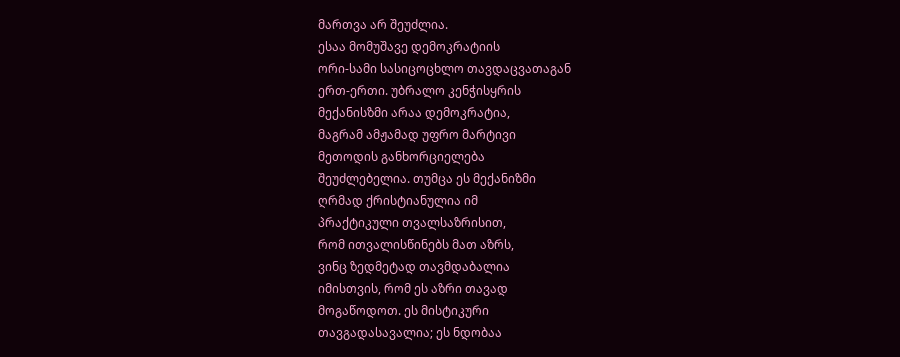მართვა არ შეუძლია.
ესაა მომუშავე დემოკრატიის
ორი-სამი სასიცოცხლო თავდაცვათაგან
ერთ-ერთი. უბრალო კენჭისყრის
მექანისზმი არაა დემოკრატია,
მაგრამ ამჟამად უფრო მარტივი
მეთოდის განხორციელება
შეუძლებელია. თუმცა ეს მექანიზმი
ღრმად ქრისტიანულია იმ
პრაქტიკული თვალსაზრისით,
რომ ითვალისწინებს მათ აზრს,
ვინც ზედმეტად თავმდაბალია
იმისთვის, რომ ეს აზრი თავად
მოგაწოდოთ. ეს მისტიკური
თავგადასავალია; ეს ნდობაა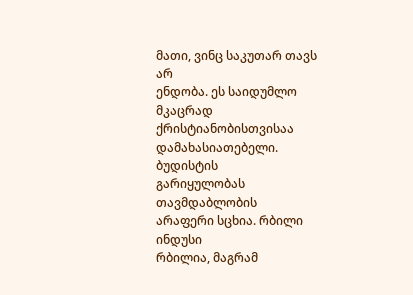მათი, ვინც საკუთარ თავს არ
ენდობა. ეს საიდუმლო მკაცრად
ქრისტიანობისთვისაა
დამახასიათებელი. ბუდისტის
გარიყულობას თავმდაბლობის
არაფერი სცხია. რბილი ინდუსი
რბილია, მაგრამ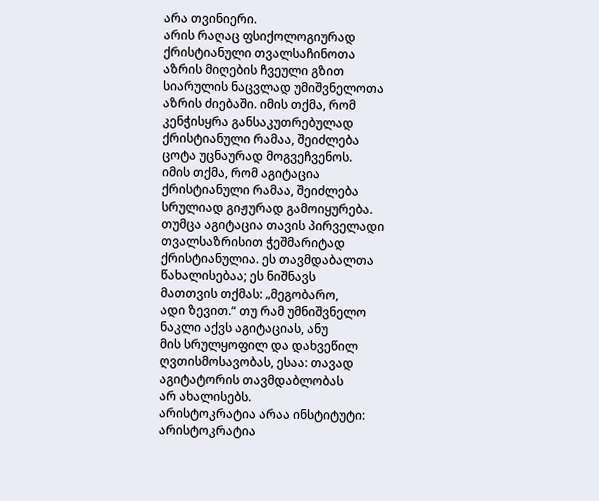არა თვინიერი.
არის რაღაც ფსიქოლოგიურად
ქრისტიანული თვალსაჩინოთა
აზრის მიღების ჩვეული გზით
სიარულის ნაცვლად უმიშვნელოთა
აზრის ძიებაში. იმის თქმა, რომ
კენჭისყრა განსაკუთრებულად
ქრისტიანული რამაა, შეიძლება
ცოტა უცნაურად მოგვეჩვენოს.
იმის თქმა, რომ აგიტაცია
ქრისტიანული რამაა, შეიძლება
სრულიად გიჟურად გამოიყურება.
თუმცა აგიტაცია თავის პირველადი
თვალსაზრისით ჭეშმარიტად
ქრისტიანულია. ეს თავმდაბალთა
წახალისებაა; ეს ნიშნავს
მათთვის თქმას: „მეგობარო,
ადი ზევით.“ თუ რამ უმნიშვნელო
ნაკლი აქვს აგიტაციას, ანუ
მის სრულყოფილ და დახვეწილ
ღვთისმოსავობას, ესაა: თავად
აგიტატორის თავმდაბლობას
არ ახალისებს.
არისტოკრატია არაა ინსტიტუტი:
არისტოკრატია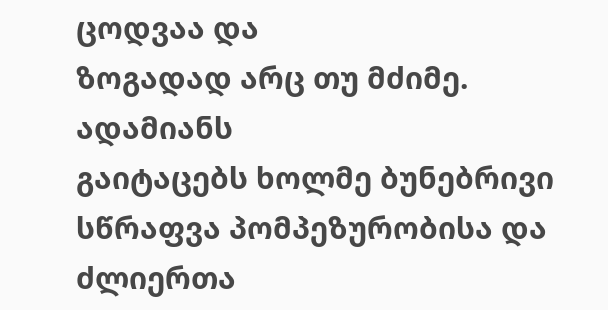ცოდვაა და
ზოგადად არც თუ მძიმე. ადამიანს
გაიტაცებს ხოლმე ბუნებრივი
სწრაფვა პომპეზურობისა და
ძლიერთა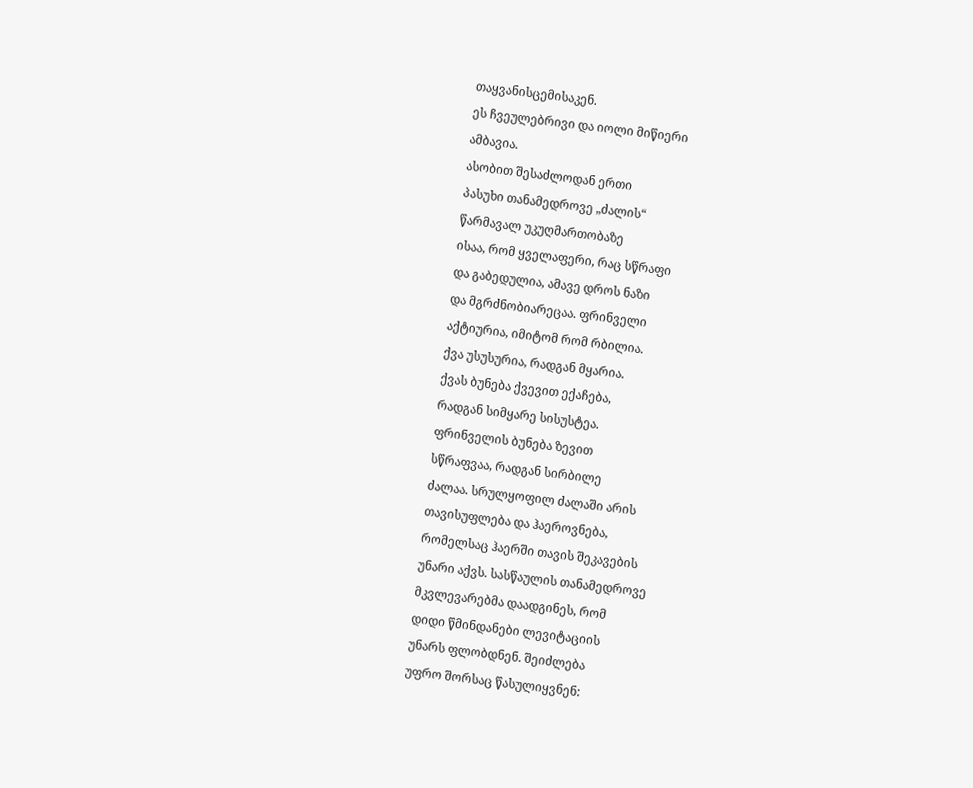თაყვანისცემისაკენ.
ეს ჩვეულებრივი და იოლი მიწიერი
ამბავია.
ასობით შესაძლოდან ერთი
პასუხი თანამედროვე „ძალის“
წარმავალ უკუღმართობაზე
ისაა, რომ ყველაფერი, რაც სწრაფი
და გაბედულია, ამავე დროს ნაზი
და მგრძნობიარეცაა. ფრინველი
აქტიურია, იმიტომ რომ რბილია.
ქვა უსუსურია, რადგან მყარია.
ქვას ბუნება ქვევით ექაჩება,
რადგან სიმყარე სისუსტეა.
ფრინველის ბუნება ზევით
სწრაფვაა, რადგან სირბილე
ძალაა. სრულყოფილ ძალაში არის
თავისუფლება და ჰაეროვნება,
რომელსაც ჰაერში თავის შეკავების
უნარი აქვს. სასწაულის თანამედროვე
მკვლევარებმა დაადგინეს, რომ
დიდი წმინდანები ლევიტაციის
უნარს ფლობდნენ. შეიძლება
უფრო შორსაც წასულიყვნენ: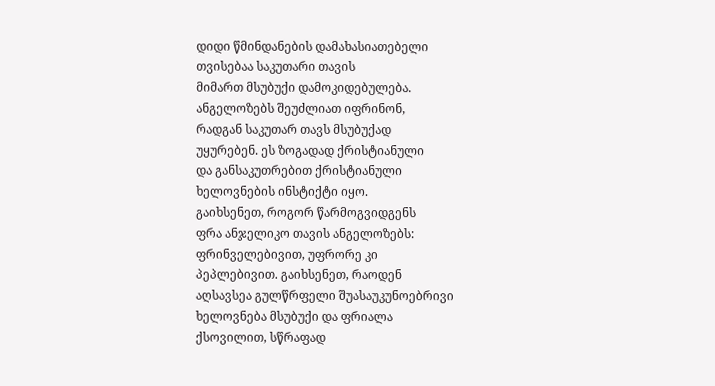დიდი წმინდანების დამახასიათებელი
თვისებაა საკუთარი თავის
მიმართ მსუბუქი დამოკიდებულება.
ანგელოზებს შეუძლიათ იფრინონ,
რადგან საკუთარ თავს მსუბუქად
უყურებენ. ეს ზოგადად ქრისტიანული
და განსაკუთრებით ქრისტიანული
ხელოვნების ინსტიქტი იყო.
გაიხსენეთ, როგორ წარმოგვიდგენს
ფრა ანჯელიკო თავის ანგელოზებს:
ფრინველებივით, უფრორე კი
პეპლებივით. გაიხსენეთ, რაოდენ
აღსავსეა გულწრფელი შუასაუკუნოებრივი
ხელოვნება მსუბუქი და ფრიალა
ქსოვილით, სწრაფად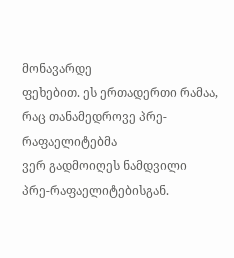მონავარდე
ფეხებით. ეს ერთადერთი რამაა,
რაც თანამედროვე პრე-რაფაელიტებმა
ვერ გადმოიღეს ნამდვილი
პრე-რაფაელიტებისგან.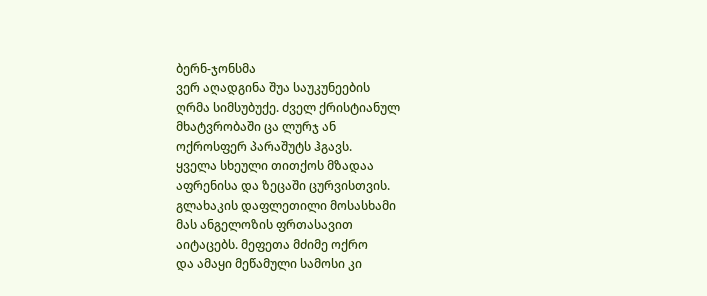ბერნ-ჯონსმა
ვერ აღადგინა შუა საუკუნეების
ღრმა სიმსუბუქე. ძველ ქრისტიანულ
მხატვრობაში ცა ლურჯ ან
ოქროსფერ პარაშუტს ჰგავს.
ყველა სხეული თითქოს მზადაა
აფრენისა და ზეცაში ცურვისთვის.
გლახაკის დაფლეთილი მოსასხამი
მას ანგელოზის ფრთასავით
აიტაცებს. მეფეთა მძიმე ოქრო
და ამაყი მეწამული სამოსი კი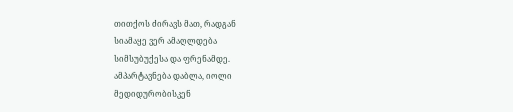თითქოს ძირავს მათ, რადგან
სიამაყე ვერ ამაღლდება
სიმსუბუქესა და ფრენამდე.
ამპარტავნება დაბლა, იოლი
მედიდურობისკენ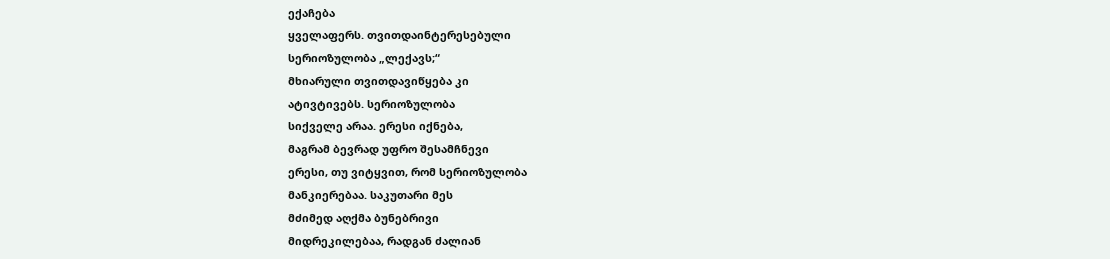ექაჩება
ყველაფერს. თვითდაინტერესებული
სერიოზულობა „ლექავს;“
მხიარული თვითდავიწყება კი
ატივტივებს. სერიოზულობა
სიქველე არაა. ერესი იქნება,
მაგრამ ბევრად უფრო შესამჩნევი
ერესი, თუ ვიტყვით, რომ სერიოზულობა
მანკიერებაა. საკუთარი მეს
მძიმედ აღქმა ბუნებრივი
მიდრეკილებაა, რადგან ძალიან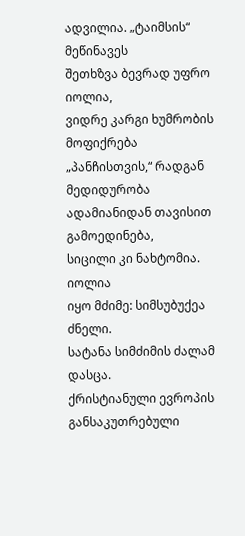ადვილია. „ტაიმსის“ მეწინავეს
შეთხზვა ბევრად უფრო იოლია,
ვიდრე კარგი ხუმრობის მოფიქრება
„პანჩისთვის,“ რადგან მედიდურობა
ადამიანიდან თავისით გამოედინება,
სიცილი კი ნახტომია. იოლია
იყო მძიმე: სიმსუბუქეა ძნელი.
სატანა სიმძიმის ძალამ დასცა.
ქრისტიანული ევროპის
განსაკუთრებული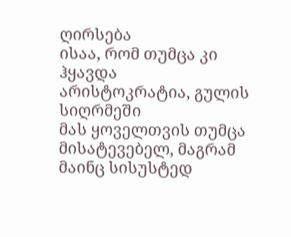ღირსება
ისაა, რომ თუმცა კი ჰყავდა
არისტოკრატია, გულის სიღრმეში
მას ყოველთვის თუმცა მისატევებელ, მაგრამ მაინც სისუსტედ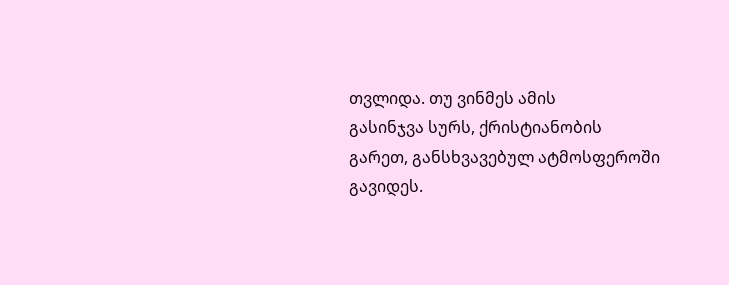თვლიდა. თუ ვინმეს ამის
გასინჯვა სურს, ქრისტიანობის
გარეთ, განსხვავებულ ატმოსფეროში
გავიდეს.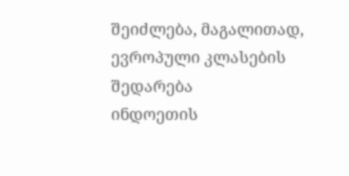შეიძლება, მაგალითად,
ევროპული კლასების შედარება
ინდოეთის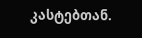კასტებთან.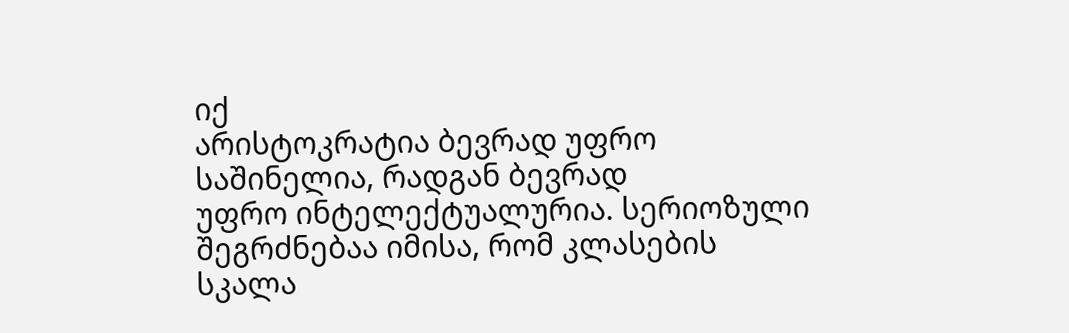იქ
არისტოკრატია ბევრად უფრო
საშინელია, რადგან ბევრად
უფრო ინტელექტუალურია. სერიოზული
შეგრძნებაა იმისა, რომ კლასების
სკალა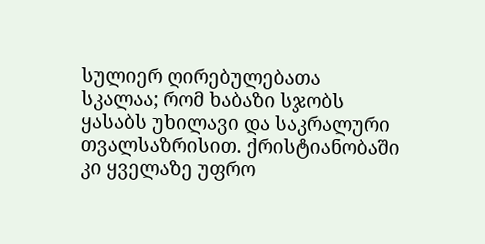სულიერ ღირებულებათა
სკალაა; რომ ხაბაზი სჯობს
ყასაბს უხილავი და საკრალური
თვალსაზრისით. ქრისტიანობაში
კი ყველაზე უფრო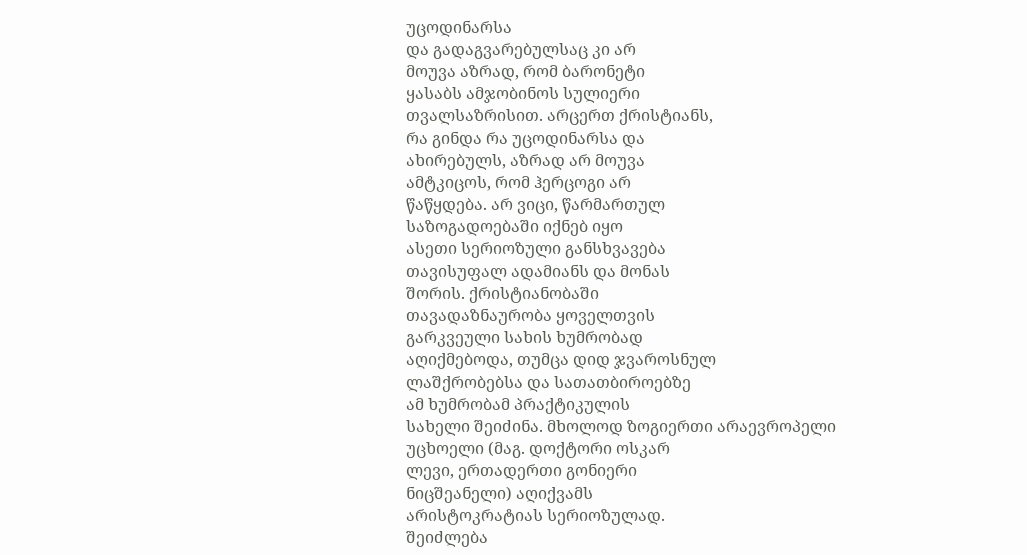უცოდინარსა
და გადაგვარებულსაც კი არ
მოუვა აზრად, რომ ბარონეტი
ყასაბს ამჯობინოს სულიერი
თვალსაზრისით. არცერთ ქრისტიანს,
რა გინდა რა უცოდინარსა და
ახირებულს, აზრად არ მოუვა
ამტკიცოს, რომ ჰერცოგი არ
წაწყდება. არ ვიცი, წარმართულ
საზოგადოებაში იქნებ იყო
ასეთი სერიოზული განსხვავება
თავისუფალ ადამიანს და მონას
შორის. ქრისტიანობაში
თავადაზნაურობა ყოველთვის
გარკვეული სახის ხუმრობად
აღიქმებოდა, თუმცა დიდ ჯვაროსნულ
ლაშქრობებსა და სათათბიროებზე
ამ ხუმრობამ პრაქტიკულის
სახელი შეიძინა. მხოლოდ ზოგიერთი არაევროპელი
უცხოელი (მაგ. დოქტორი ოსკარ
ლევი, ერთადერთი გონიერი
ნიცშეანელი) აღიქვამს
არისტოკრატიას სერიოზულად.
შეიძლება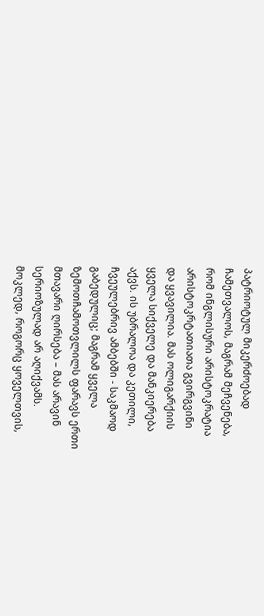პატრიოტულ მიკერძოებად
ჩამეთვალოს, მაგრამ მეჩვენება,
რომ ინგლისური არისტოკრატია
არისტოკრტათიათა გვირგვინი
და ყვავილია. მას ოლიგარქიის
ყველა სიქველე და მანკიერება
აქვს. ის უბრალოა და კეთილი,
ჩვეულებრივ ამბებში - საკმაოდ
გაბედულიც; მაგრამ ყველა
ზემოთჩამოთვლილს ფარავს ერთი
მთავარი ღირსება – მას არავინ
სერიოზულად არ აღიქვამს.
მოკლედ, როგორც ყოველთვის,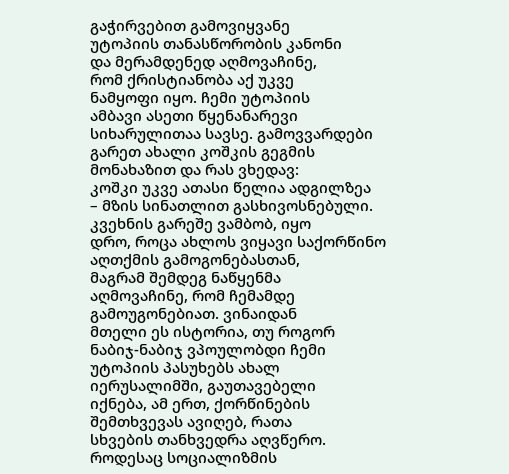გაჭირვებით გამოვიყვანე
უტოპიის თანასწორობის კანონი
და მერამდენედ აღმოვაჩინე,
რომ ქრისტიანობა აქ უკვე
ნამყოფი იყო. ჩემი უტოპიის
ამბავი ასეთი წყენანარევი
სიხარულითაა სავსე. გამოვვარდები
გარეთ ახალი კოშკის გეგმის
მონახაზით და რას ვხედავ:
კოშკი უკვე ათასი წელია ადგილზეა
– მზის სინათლით გასხივოსნებული.
კვეხნის გარეშე ვამბობ, იყო
დრო, როცა ახლოს ვიყავი საქორწინო
აღთქმის გამოგონებასთან,
მაგრამ შემდეგ ნაწყენმა
აღმოვაჩინე, რომ ჩემამდე
გამოუგონებიათ. ვინაიდან
მთელი ეს ისტორია, თუ როგორ
ნაბიჯ-ნაბიჯ ვპოულობდი ჩემი
უტოპიის პასუხებს ახალ
იერუსალიმში, გაუთავებელი
იქნება, ამ ერთ, ქორწინების
შემთხვევას ავიღებ, რათა
სხვების თანხვედრა აღვწერო.
როდესაც სოციალიზმის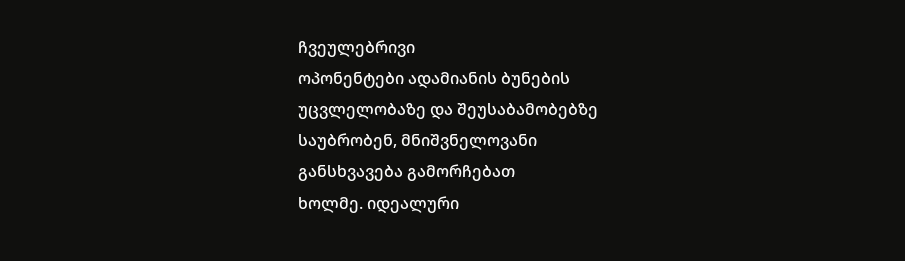ჩვეულებრივი
ოპონენტები ადამიანის ბუნების
უცვლელობაზე და შეუსაბამობებზე
საუბრობენ, მნიშვნელოვანი
განსხვავება გამორჩებათ
ხოლმე. იდეალური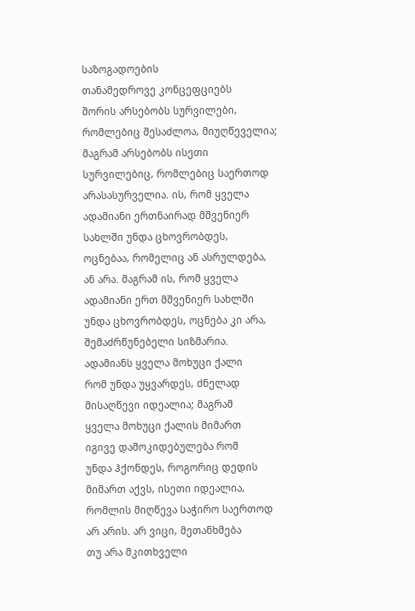საზოგადოების
თანამედროვე კონცეფციებს
შორის არსებობს სურვილები,
რომლებიც შესაძლოა, მიუღწეველია;
მაგრამ არსებობს ისეთი
სურვილებიც, რომლებიც საერთოდ
არასასურველია. ის, რომ ყველა
ადამიანი ერთნაირად მშვენიერ
სახლში უნდა ცხოვრობდეს,
ოცნებაა, რომელიც ან ასრულდება,
ან არა. მაგრამ ის, რომ ყველა
ადამიანი ერთ მშვენიერ სახლში
უნდა ცხოვრობდეს, ოცნება კი არა, შემაძრწუნებელი სიზმარია.
ადამიანს ყველა მოხუცი ქალი
რომ უნდა უყვარდეს, ძნელად
მისაღწევი იდეალია; მაგრამ
ყველა მოხუცი ქალის მიმართ
იგივე დამოკიდებულება რომ
უნდა ჰქონდეს, როგორიც დედის
მიმართ აქვს, ისეთი იდეალია,
რომლის მიღწევა საჭირო საერთოდ
არ არის. არ ვიცი, მეთანხმება
თუ არა მკითხველი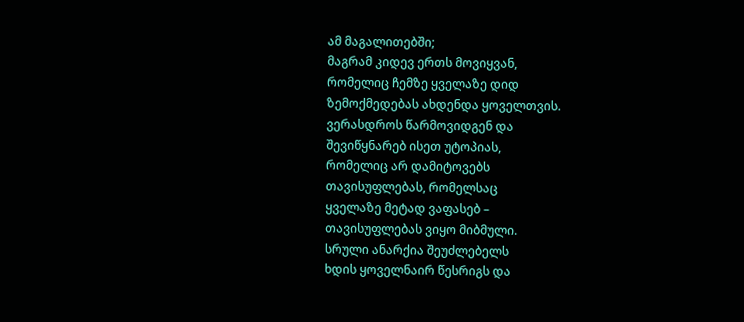ამ მაგალითებში;
მაგრამ კიდევ ერთს მოვიყვან,
რომელიც ჩემზე ყველაზე დიდ
ზემოქმედებას ახდენდა ყოველთვის.
ვერასდროს წარმოვიდგენ და
შევიწყნარებ ისეთ უტოპიას,
რომელიც არ დამიტოვებს
თავისუფლებას, რომელსაც
ყველაზე მეტად ვაფასებ –
თავისუფლებას ვიყო მიბმული.
სრული ანარქია შეუძლებელს
ხდის ყოველნაირ წესრიგს და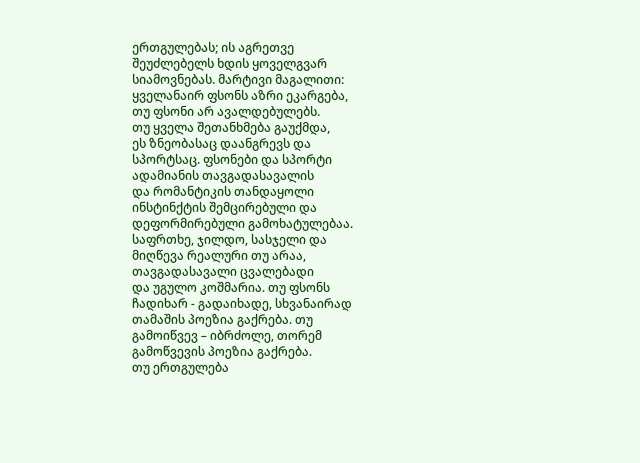ერთგულებას; ის აგრეთვე
შეუძლებელს ხდის ყოველგვარ
სიამოვნებას. მარტივი მაგალითი:
ყველანაირ ფსონს აზრი ეკარგება,
თუ ფსონი არ ავალდებულებს.
თუ ყველა შეთანხმება გაუქმდა,
ეს ზნეობასაც დაანგრევს და
სპორტსაც. ფსონები და სპორტი
ადამიანის თავგადასავალის
და რომანტიკის თანდაყოლი
ინსტინქტის შემცირებული და
დეფორმირებული გამოხატულებაა.
საფრთხე, ჯილდო, სასჯელი და
მიღწევა რეალური თუ არაა,
თავგადასავალი ცვალებადი
და უგულო კოშმარია. თუ ფსონს
ჩადიხარ - გადაიხადე, სხვანაირად
თამაშის პოეზია გაქრება. თუ
გამოიწვევ – იბრძოლე, თორემ
გამოწვევის პოეზია გაქრება.
თუ ერთგულება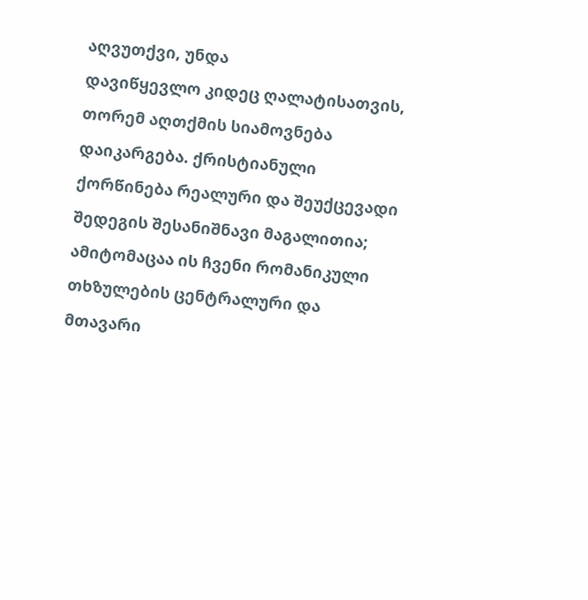აღვუთქვი, უნდა
დავიწყევლო კიდეც ღალატისათვის,
თორემ აღთქმის სიამოვნება
დაიკარგება. ქრისტიანული
ქორწინება რეალური და შეუქცევადი
შედეგის შესანიშნავი მაგალითია;
ამიტომაცაა ის ჩვენი რომანიკული
თხზულების ცენტრალური და
მთავარი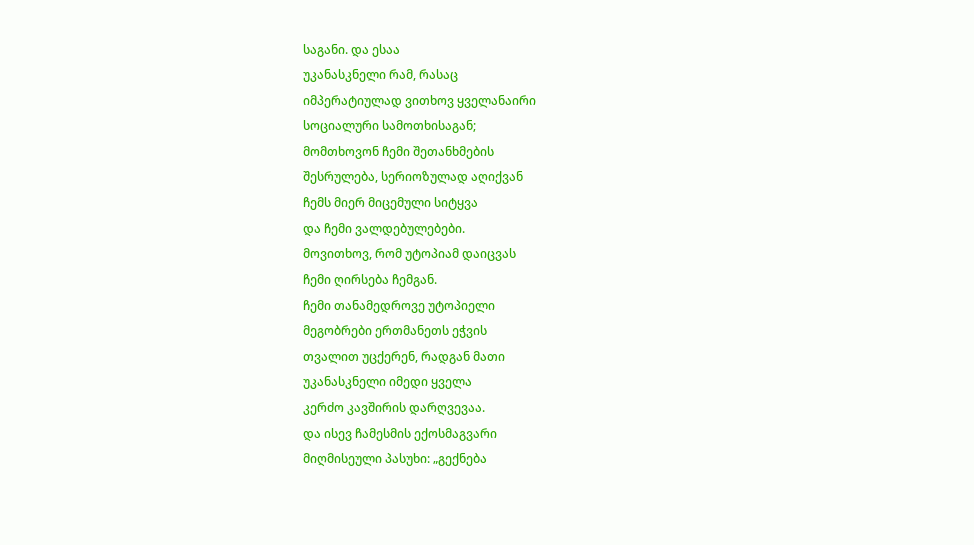საგანი. და ესაა
უკანასკნელი რამ, რასაც
იმპერატიულად ვითხოვ ყველანაირი
სოციალური სამოთხისაგან;
მომთხოვონ ჩემი შეთანხმების
შესრულება, სერიოზულად აღიქვან
ჩემს მიერ მიცემული სიტყვა
და ჩემი ვალდებულებები.
მოვითხოვ, რომ უტოპიამ დაიცვას
ჩემი ღირსება ჩემგან.
ჩემი თანამედროვე უტოპიელი
მეგობრები ერთმანეთს ეჭვის
თვალით უცქერენ, რადგან მათი
უკანასკნელი იმედი ყველა
კერძო კავშირის დარღვევაა.
და ისევ ჩამესმის ექოსმაგვარი
მიღმისეული პასუხი: „გექნება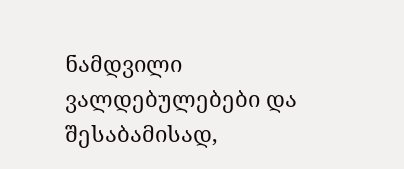ნამდვილი ვალდებულებები და
შესაბამისად,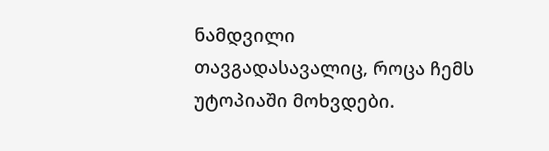ნამდვილი
თავგადასავალიც, როცა ჩემს
უტოპიაში მოხვდები.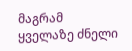მაგრამ
ყველაზე ძნელი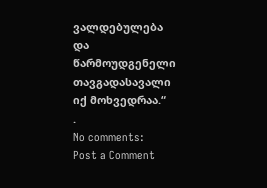ვალდებულება
და წარმოუდგენელი თავგადასავალი
იქ მოხვედრაა.“
.
No comments:
Post a Comment